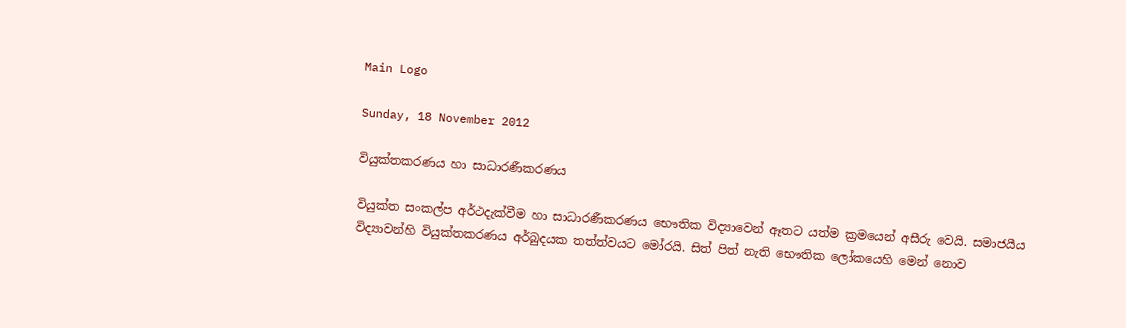Main Logo

Sunday, 18 November 2012

වියුක්තකරණය හා සාධාරණීකරණය

වියුක්ත සංකල්ප අර්ථදැක්වීම හා සාධාරණීකරණය භෞතික විද්‍යාවෙන් ඈතට යත්ම ක්‍රමයෙන් අසීරු වෙයි. සමාජයීය විද්‍යාවන්හි වියුක්තකරණය අර්බුදයක තත්ත්වයට මෝරයි. සිත් පිත් නැති භෞතික ලෝකයෙහි මෙන් නොව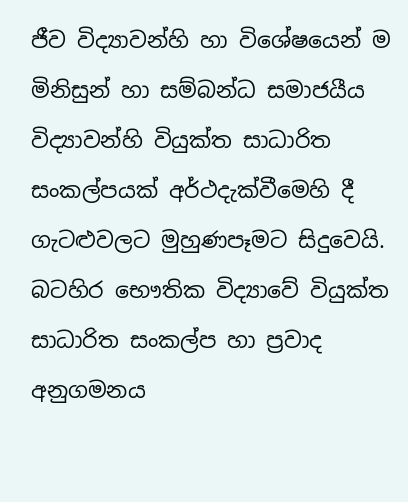ජීව විද්‍යාවන්හි හා විශේෂයෙන් ම මිනිසුන් හා සම්බන්ධ සමාජයීය විද්‍යාවන්හි වියුක්ත සාධාරිත සංකල්පයක් අර්ථදැක්වීමෙහි දී ගැටළුවලට මුහුණපෑමට සිදුවෙයි. බටහිර භෞතික විද්‍යාවේ වියුක්ත සාධාරිත සංකල්ප හා ප්‍රවාද අනුගමනය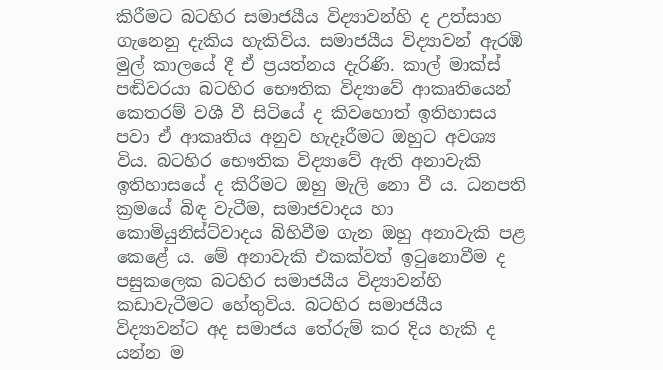කිරීමට බටහිර සමාජයීය විද්‍යාවන්හි ද උත්සාහ ගැනෙනු දැකිය හැකිවිය. සමාජයීය විද්‍යාවන් ඇරඹි මුල් කාලයේ දී ඒ ප්‍රයත්නය දැරිණි. කාල් මාක්ස් පඬිවරයා බටහිර භෞතික විද්‍යාවේ ආකෘතියෙන් කෙතරම් වශී වී සිටියේ ද කිවහොත් ඉතිහාසය පවා ඒ ආකෘතිය අනුව හැදෑරීමට ඔහුට අවශ්‍ය විය. බටහිර භෞතික විද්‍යාවේ ඇති අනාවැකි ඉතිහාසයේ ද කිරීමට ඔහු මැලි නො වී ය. ධනපති ක්‍රමයේ බිඳ වැටීම, සමාජවාදය හා කොමියුනිස්ට්වාදය බිහිවීම ගැන ඔහු අනාවැකි පළ කෙළේ ය. මේ අනාවැකි එකක්වත් ඉටුනොවීම ද පසුකලෙක බටහිර සමාජයීය විද්‍යාවන්හි කඩාවැටීමට හේතුවිය. බටහිර සමාජයීය විද්‍යාවන්ට අද සමාජය තේරුම් කර දිය හැකි ද යන්න ම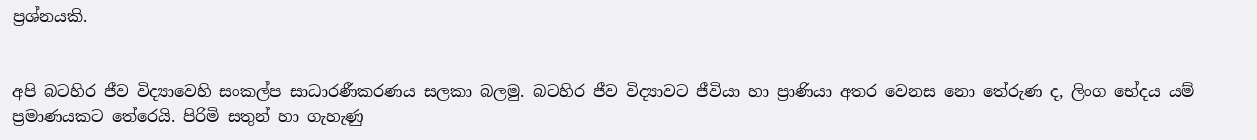ප්‍රශ්නයකි.


අපි බටහිර ජීව විද්‍යාවෙහි සංකල්ප සාධාරණීකරණය සලකා බලමු. බටහිර ජීව විද්‍යාවට ජීවියා හා ප්‍රාණියා අතර වෙනස නො තේරුණ ද, ලිංග භේදය යම් ප්‍රමාණයකට තේරෙයි. පිරිමි සතුන් හා ගැහැණු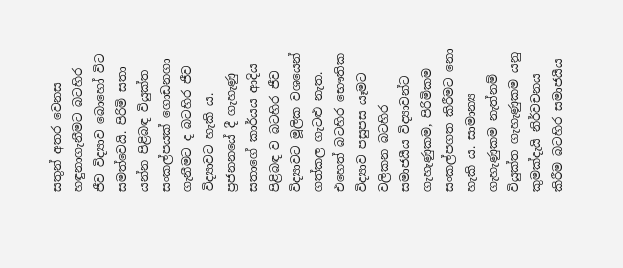සතුන් අතර වෙනස හඳුනාගැනීමට බටහිර ජීව විද්‍යාව බොහෝ විට සමත්වෙයි. පිරිමි සතා යන්න පිළිබඳ වියුක්ත සංකල්පයක් ගොඩනගා ගැනීමට ද බටහිර ජීව විද්‍යාවට හැකි ය. ප්‍රජනනයේ දී ගැහැණු සතාගේ කාර්යය ආදිය පිළිබඳ ව බටහිර ජීව විද්‍යාවට මූලික වශයෙන් ගත්කල ගැටළු නැත. එහෙත් බටහිර භෞතික විද්‍යාව පසුපස යෑමට වලිකන බටහිර සමාජයීය විද්‍යාවන්ට ගැහැණුකම, පිරිමිකම සංකල්පගත කිරීමට නො හැකි ය. සාමාන්‍ය ගැහැණුකම නැත්නම් වියුක්ත ගැහැණුකම යනු කුමක්දැයි නිර්වචනය කිරීම බටහිර සමාජයීය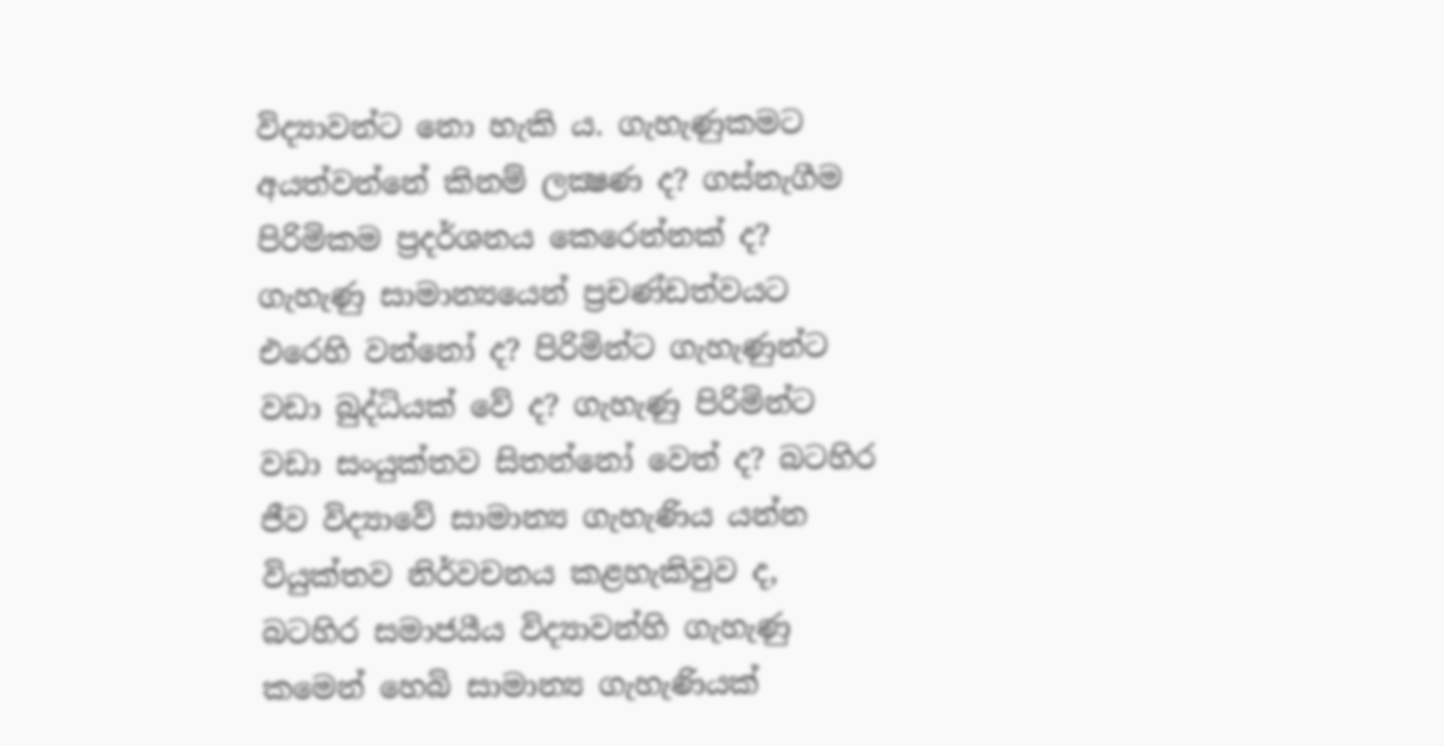විද්‍යාවන්ට නො හැකි ය. ගැහැණුකමට අයත්වන්නේ කිනම් ලක්‍ෂණ ද? ගස්නැගීම පිරිමිකම ප්‍රදර්ශනය කෙරෙන්නක් ද? ගැහැණු සාමාන්‍යයෙන් ප්‍රචණ්ඩත්වයට එරෙහි වන්නෝ ද? පිරිමින්ට ගැහැණුන්ට වඩා බුද්ධියක් වේ ද? ගැහැණු පිරිමින්ට වඩා සංයුක්තව සිතන්නෝ වෙත් ද? බටහිර ජීව විද්‍යාවේ සාමාන්‍ය ගැහැණිය යන්න වියුක්තව නිර්වචනය කළහැකිවුව ද, බටහිර සමාජයීය විද්‍යාවන්හි ගැහැණු කමෙන් හෙබි සාමාන්‍ය ගැහැණියක්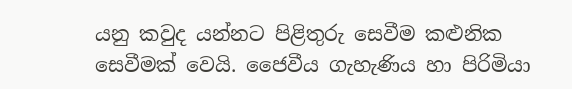යනු කවුද යන්නට පිළිතුරු සෙවීම කළුනික සෙවීමක් වෙයි. ජෛවීය ගැහැණිය හා පිරිමියා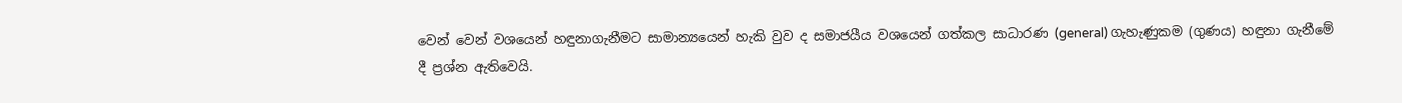වෙන් වෙන් වශයෙන් හඳුනාගැනීමට සාමාන්‍යයෙන් හැකි වුව ද සමාජයීය වශයෙන් ගත්කල සාධාරණ (general) ගැහැණුකම (ගුණය) හඳුනා ගැනීමේ දී ප්‍රශ්න ඇතිවෙයි.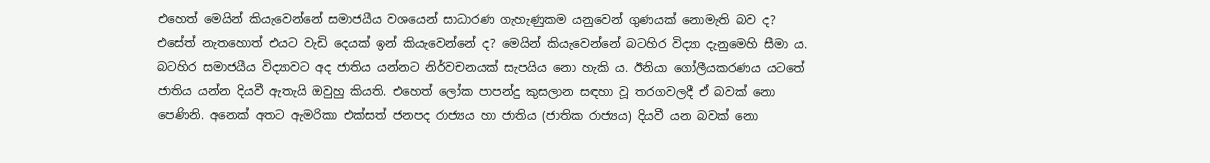එහෙත් මෙයින් කියැවෙන්නේ සමාජයීය වශයෙන් සාධාරණ ගැහැණුකම යනුවෙන් ගුණයක් නොමැති බව ද? එසේත් නැතහොත් එයට වැඩි දෙයක් ඉන් කියැවෙන්නේ ද? මෙයින් කියැවෙන්නේ බටහිර විද්‍යා දැනුමෙහි සීමා ය. බටහිර සමාජයීය විද්‍යාවට අද ජාතිය යන්නට නිර්වචනයක් සැපයිය නො හැකි ය. ඊනියා ගෝලීයකරණය යටතේ ජාතිය යන්න දියවී ඇතැයි ඔවුහු කියති. එහෙත් ලෝක පාපන්දු කුසලාන සඳහා වූ තරගවලදී ඒ බවක් නො පෙණිනි. අනෙක් අතට ඇමරිකා එක්සත් ජනපද රාජ්‍යය හා ජාතිය (ජාතික රාජ්‍යය) දියවී යන බවක් නො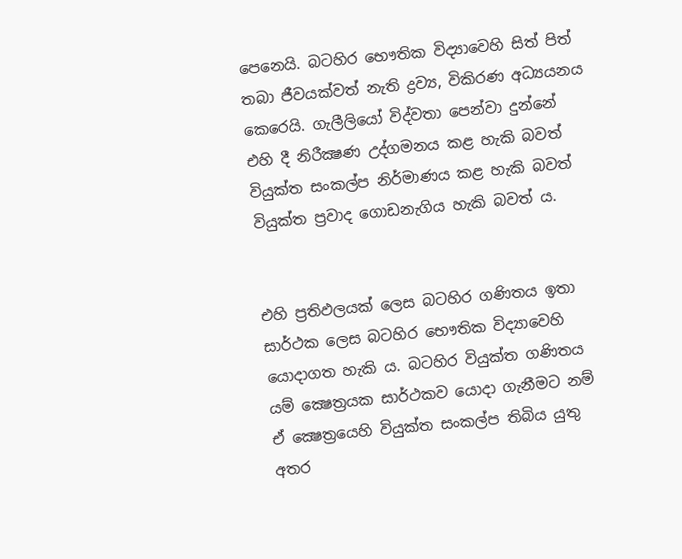පෙනෙයි. බටහිර භෞතික විද්‍යාවෙහි සිත් පිත් තබා ජීවයක්වත් නැති ද්‍රව්‍ය, විකිරණ අධ්‍යයනය කෙරෙයි. ගැලීලියෝ විද්වතා පෙන්වා දුන්නේ එහි දී නිරීක්‍ෂණ උද්ගමනය කළ හැකි බවත් වියුක්ත සංකල්ප නිර්මාණය කළ හැකි බවත් වියුක්ත ප්‍රවාද ගොඩනැගිය හැකි බවත් ය.


එහි ප්‍රතිඵලයක් ලෙස බටහිර ගණිතය ඉතා සාර්ථක ලෙස බටහිර භෞතික විද්‍යාවෙහි යොදාගත හැකි ය. බටහිර වියුක්ත ගණිතය යම් ක්‍ෂෙත්‍රයක සාර්ථකව යොදා ගැනීමට නම් ඒ ක්‍ෂෙත්‍රයෙහි වියුක්ත සංකල්ප තිබිය යුතු අතර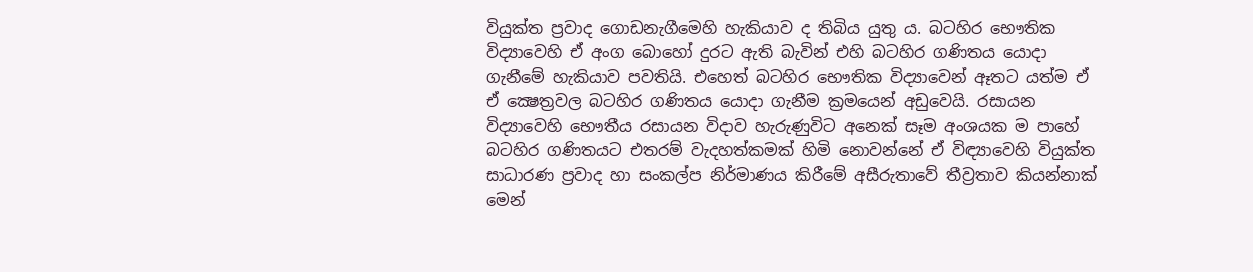වියුක්ත ප්‍රවාද ගොඩනැගීමෙහි හැකියාව ද තිබිය යුතු ය. බටහිර භෞතික විද්‍යාවෙහි ඒ අංග බොහෝ දුරට ඇති බැවින් එහි බටහිර ගණිතය යොදා ගැනීමේ හැකියාව පවතියි. එහෙත් බටහිර භෞතික විද්‍යාවෙන් ඈතට යත්ම ඒ ඒ ක්‍ෂෙත්‍රවල බටහිර ගණිතය යොදා ගැනීම ක්‍රමයෙන් අඩුවෙයි. රසායන විද්‍යාවෙහි භෞතීය රසායන විදාව හැරුණුවිට අනෙක් සෑම අංශයක ම පාහේ බටහිර ගණිතයට එතරම් වැදහත්කමක් හිමි නොවන්නේ ඒ විඳ්‍යාවෙහි වියුක්ත සාධාරණ ප්‍රවාද හා සංකල්ප නිර්මාණය කිරීමේ අසීරුතාවේ තීව්‍රතාව කියන්නාක් මෙන්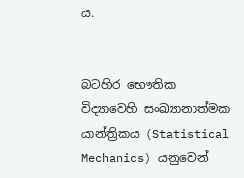ය.


බටහිර භෞතික විද්‍යාවෙහි සංඛ්‍යානාත්මක යාන්ත්‍රිකය (Statistical Mechanics) යනුවෙන්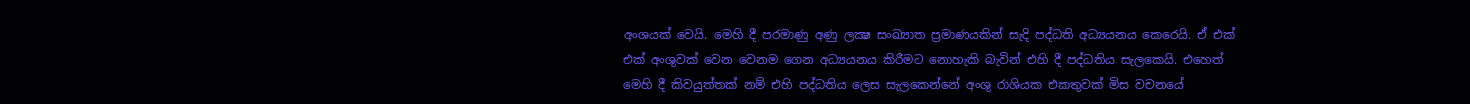අංශයක් වෙයි. මෙහි දී පරමාණු අණු ලක්‍ෂ සංඛ්‍යාත ප්‍රමාණයකින් සැදි පද්ධති අධ්‍යයනය කෙරෙයි. ඒ එක් එක් අංශුවක් වෙන වෙනම ගෙන අධ්‍යයනය කිරීමට නොහැකි බැවින් එහි දී පද්ධතිය සැලකෙයි. එහෙත් මෙහි දී කිවයුත්තක් නම් එහි පද්ධතිය ලෙස සැලකෙන්නේ අංශු රාශියක එකතුවක් මිස වචනයේ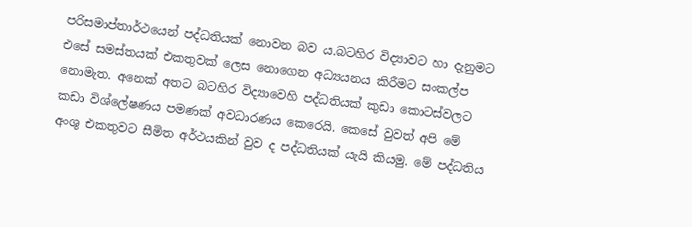පරිසමාප්තාර්ථයෙන් පද්ධතියක් නොවන බව ය.බටහිර විද්‍යාවට හා දැනුමට එසේ සමස්තයක් එකතුවක් ලෙස නොගෙන අධ්‍යයනය කිරීමට සංකල්ප නොමැත. අනෙක් අතට බටහිර විද්‍යාවෙහි පද්ධතියක් කුඩා කොටස්වලට කඩා විශ්ලේෂණය පමණක් අවධාරණය කෙරෙයි. කෙසේ වුවත් අපි මේ අංශු එකතුවට සීමිත අර්ථයකින් වුව ද පද්ධතියක් යැයි කියමු. මේ පද්ධතිය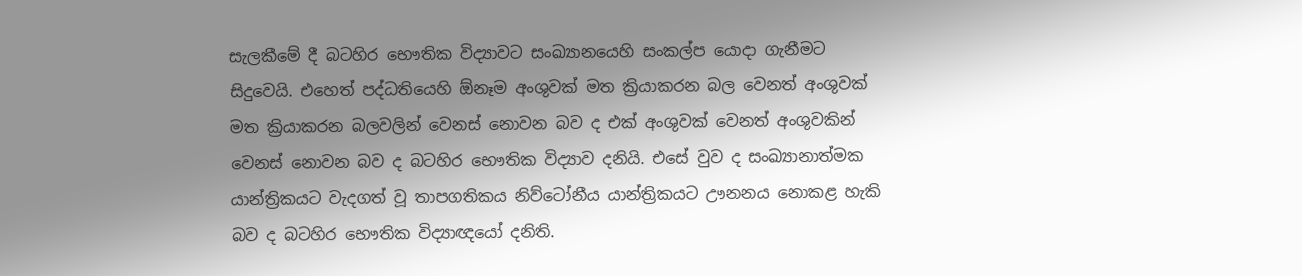සැලකීමේ දී බටහිර භෞතික විද්‍යාවට සංඛ්‍යානයෙහි සංකල්ප යොදා ගැනීමට සිදුවෙයි. එහෙත් පද්ධතියෙහි ඕනෑම අංශුවක් මත ක්‍රියාකරන බල වෙනත් අංශුවක් මත ක්‍රියාකරන බලවලින් වෙනස් නොවන බව ද එක් අංශුවක් වෙනත් අංශුවකින් වෙනස් නොවන බව ද බටහිර භෞතික විද්‍යාව දනියි. එසේ වුව ද සංඛ්‍යානාත්මක යාන්ත්‍රිකයට වැදගත් වූ තාපගතිකය නිව්ටෝනීය යාන්ත්‍රිකයට ඌනනය නොකළ හැකි බව ද බටහිර භෞතික විද්‍යාඥයෝ දනිති.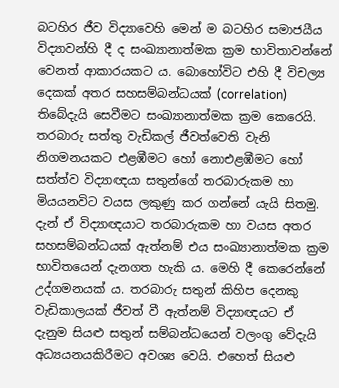බටහිර ජීව විද්‍යාවෙහි මෙන් ම බටහිර සමාජයීය විද්‍යාවන්හි දී ද සංඛ්‍යානාත්මක ක්‍රම භාවිතාවන්නේ වෙනත් ආකාරයකට ය. බොහෝවිට එහි දී විචල්‍ය දෙකක් අතර සහසම්බන්ධයක් (correlation) තිබේදැයි සෙවීමට සංඛ්‍යානාත්මක ක්‍රම කෙරෙයි. තරබාරු සත්තු වැඩිකල් ජීවත්වෙති වැනි නිගමනයකට එළඹීමට හෝ නොඑළඹීමට හෝ සත්ත්ව විද්‍යාඥයා සතුන්ගේ තරබාරුකම හා මියයනවිට වයස ලකුණු කර ගන්නේ යැයි සිතමු. දැන් ඒ විද්‍යාඥයාට තරබාරුකම හා වයස අතර සහසම්බන්ධයක් ඇත්නම් එය සංඛ්‍යානාත්මක ක්‍රම භාවිතයෙන් දැනගත හැකි ය. මෙහි දී කෙරෙන්නේ උද්ගමනයක් ය. තරබාරු සතුන් කිහිප දෙනකු වැඩිකාලයක් ජීවත් වී ඇත්නම් විද්‍යාඥයට ඒ දැනුම සියළු සතුන් සම්බන්ධයෙන් වලංගු වේදැයි අධ්‍යයනයකිරීමට අවශ්‍ය වෙයි. එහෙත් සියළු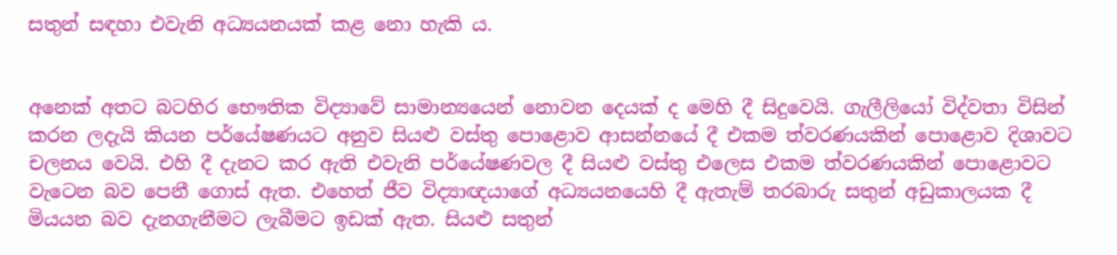සතුන් සඳහා එවැනි අධ්‍යයනයක් කළ නො හැකි ය.


අනෙක් අතට බටහිර භෞතික විද්‍යාවේ සාමාන්‍යයෙන් නොවන දෙයක් ද මෙහි දී සිදුවෙයි. ගැලීලියෝ විද්වතා විසින් කරන ලදැයි කියන පර්යේෂණයට අනුව සියළු වස්තු පොළොව ආසන්නයේ දී එකම ත්වරණයකින් පොළොව දිශාවට චලනය වෙයි. එහි දී දැනට කර ඇති එවැනි පර්යේෂණවල දී සියළු වස්තු එලෙස එකම ත්වරණයකින් පොළොවට වැටෙන බව පෙනී ගොස් ඇත. එහෙත් ජීව විද්‍යාඥයාගේ අධ්‍යයනයෙහි දී ඇතැම් තරබාරු සතුන් අඩුකාලයක දී මියයන බව දැනගැනීමට ලැබීමට ඉඩක් ඇත. සියළු සතුන්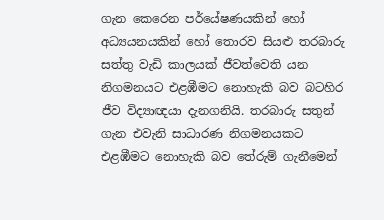ගැන කෙරෙන පර්යේෂණයකින් හෝ අධ්‍යයනයකින් හෝ තොරව සියළු තරබාරු සත්තු වැඩි කාලයක් ජීවත්වෙති යන නිගමනයට එළඹීමට නොහැකි බව බටහිර ජීව විද්‍යාඥයා දැනගනියි. තරබාරු සතුන් ගැන එවැනි සාධාරණ නිගමනයකට එළඹීමට නොහැකි බව තේරුම් ගැනීමෙන්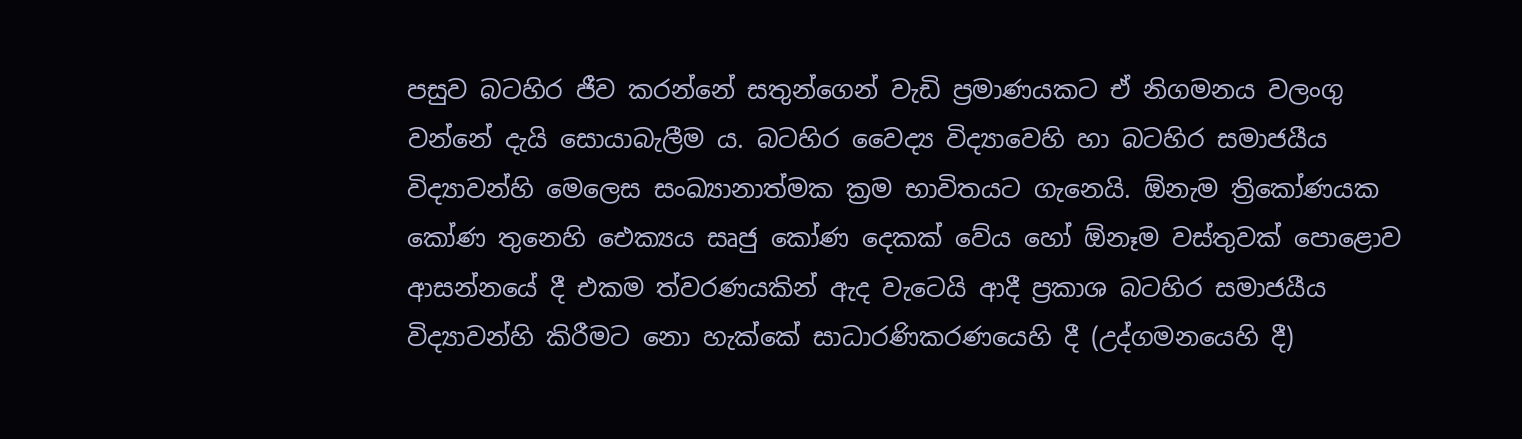පසුව බටහිර ජීව කරන්නේ සතුන්ගෙන් වැඩි ප්‍රමාණයකට ඒ නිගමනය වලංගු වන්නේ දැයි සොයාබැලීම ය. බටහිර වෛද්‍ය විද්‍යාවෙහි හා බටහිර සමාජයීය විද්‍යාවන්හි මෙලෙස සංඛ්‍යානාත්මක ක්‍රම භාවිතයට ගැනෙයි. ඕනැම ත්‍රිකෝණයක කෝණ තුනෙහි ඓක්‍යය සෘජු කෝණ දෙකක් වේය හෝ ඕනෑම වස්තුවක් පොළොව ආසන්නයේ දී එකම ත්වරණයකින් ඇද වැටෙයි ආදී ප්‍රකාශ බටහිර සමාජයීය විද්‍යාවන්හි කිරීමට නො හැක්කේ සාධාරණිකරණයෙහි දී (උද්ගමනයෙහි දී)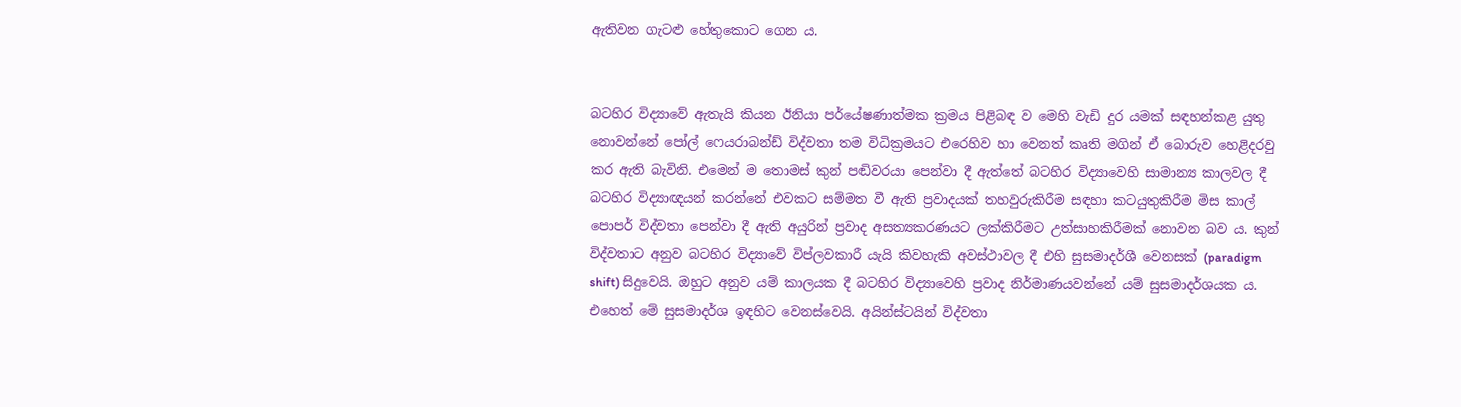ඇතිවන ගැටළු හේතුකොට ගෙන ය.


බටහිර විද්‍යාවේ ඇතැයි කියන ඊනියා පර්යේෂණාත්මක ක්‍රමය පිළිබඳ ව මෙහි වැඩි දුර යමක් සඳහන්කළ යුතු නොවන්නේ පෝල් ෆෙයරාබන්ඩ් විද්වතා තම විධික්‍රමයට එරෙහිව හා වෙනත් කෘති මගින් ඒ බොරුව හෙළිදරවු කර ඇති බැවිනි. එමෙන් ම තොමස් කුන් පඬිවරයා පෙන්වා දී ඇත්තේ බටහිර විද්‍යාවෙහි සාමාන්‍ය කාලවල දී
බටහිර විද්‍යාඥයන් කරන්නේ එවකට සම්මත වී ඇති ප්‍රවාදයක් තහවුරුකිරීම සඳහා කටයුතුකිරීම මිස කාල් පොපර් විද්වතා පෙන්වා දී ඇති අයුරින් ප්‍රවාද අසත්‍යකරණයට ලක්කිරීමට උත්සාහකිරීමක් නොවන බව ය. කුන් විද්වතාට අනුව බටහිර විද්‍යාවේ විප්ලවකාරී යැයි කිවහැකි අවස්ථාවල දී එහි සුසමාදර්ශී වෙනසක් (paradigm shift) සිදුවෙයි. ඔහුට අනුව යම් කාලයක දී බටහිර විද්‍යාවෙහි ප්‍රවාද නිර්මාණයවන්නේ යම් සුසමාදර්ශයක ය. එහෙත් මේ සුසමාදර්ශ ඉඳහිට වෙනස්වෙයි. අයින්ස්ටයින් විද්වතා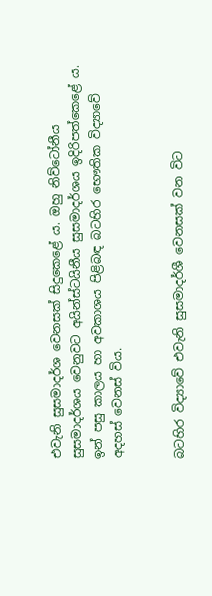එවැනි සුසමාදර්ශ වෙනසක් සිදුකෙළේ ය. ඔහු නිව්ටෝනීය සුසමාදර්ශය වෙනුවට අයින්ස්ටයිනීය සුසමාදර්ශය ඉදිරිපත්කෙළේ ය. ඉන් පසු කාලය හා අවකාශය පිළිබඳ බටහිර භෞතික විද්‍යාවේ අදහස් වෙනස් විය.


බටහිර විද්‍යාවේ එවැනි සුසමාදර්ශී වෙනසක් වන විට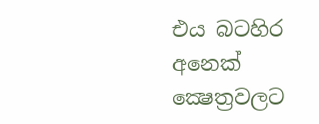එය බටහිර අනෙක් ක්‍ෂෙත්‍රවලට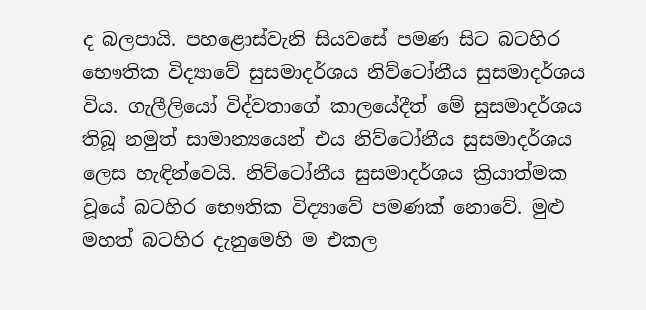ද බලපායි. පහළොස්වැනි සියවසේ පමණ සිට බටහිර භෞතික විද්‍යාවේ සුසමාදර්ශය නිව්ටෝනීය සුසමාදර්ශය විය. ගැලීලියෝ විද්වතාගේ කාලයේදීත් මේ සුසමාදර්ශය තිබූ නමුත් සාමාන්‍යයෙන් එය නිව්ටෝනීය සුසමාදර්ශය ලෙස හැඳින්වෙයි. නිව්ටෝනීය සුසමාදර්ශය ක්‍රියාත්මක වූයේ බටහිර භෞතික විද්‍යාවේ පමණක් නොවේ. මුළු මහත් බටහිර දැනුමෙහි ම එකල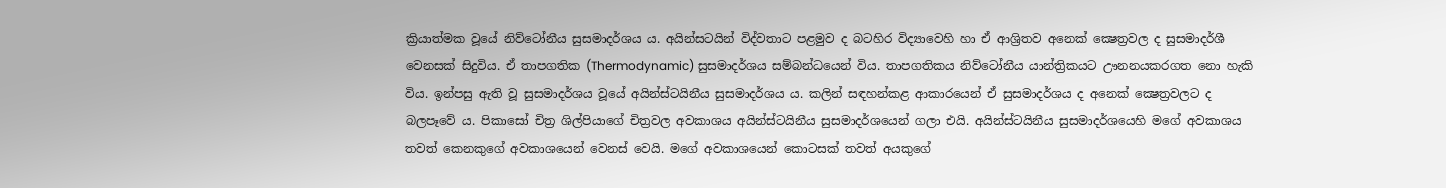ක්‍රියාත්මක වූයේ නිව්ටෝනීය සුසමාදර්ශය ය. අයින්සටයින් විද්වතාට පළමුව ද බටහිර විද්‍යාවෙහි හා ඒ ආශ්‍රිතව අනෙක් ක්‍ෂෙත්‍රවල ද සුසමාදර්ශී වෙනසක් සිදුවිය. ඒ තාපගතික (Thermodynamic) සුසමාදර්ශය සම්බන්ධයෙන් විය. තාපගතිකය නිව්ටෝනීය යාන්ත්‍රිකයට ඌනනයකරගත නො හැකි විය. ඉන්පසු ඇති වූ සුසමාදර්ශය වූයේ අයින්ස්ටයිනීය සුසමාදර්ශය ය. කලින් සඳහන්කළ ආකාරයෙන් ඒ සුසමාදර්ශය ද අනෙක් ක්‍ෂෙත්‍රවලට ද බලපෑවේ ය. පිකාසෝ චිත්‍ර ශිල්පියාගේ චිත්‍රවල අවකාශය අයින්ස්ටයිනීය සුසමාදර්ශයෙන් ගලා එයි. අයින්ස්ටයිනීය සුසමාදර්ශයෙහි මගේ අවකාශය තවත් කෙනකුගේ අවකාශයෙන් වෙනස් වෙයි. මගේ අවකාශයෙන් කොටසක් තවත් අයකුගේ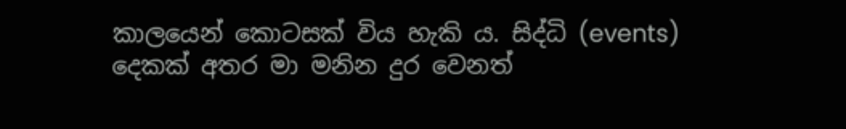කාලයෙන් කොටසක් විය හැකි ය. සිද්ධි (events) දෙකක් අතර මා මනින දුර වෙනත්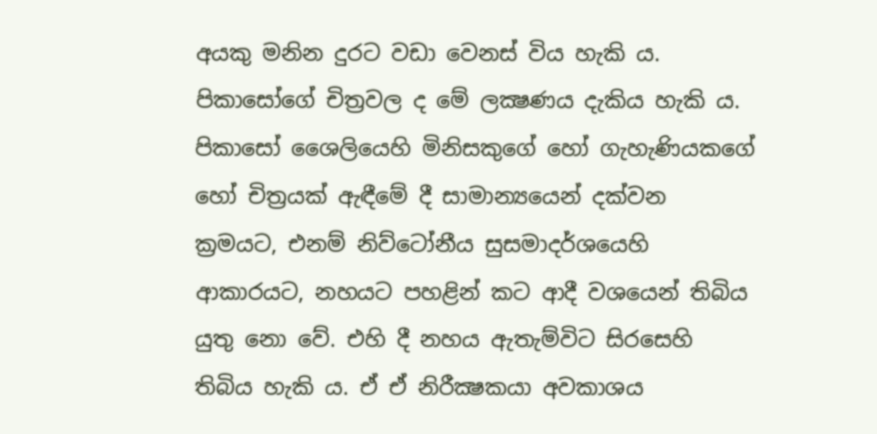අයකු මනින දුරට වඩා වෙනස් විය හැකි ය. පිකාසෝගේ චිත්‍රවල ද මේ ලක්‍ෂණය දැකිය හැකි ය. පිකාසෝ ශෛලියෙහි මිනිසකුගේ හෝ ගැහැණියකගේ හෝ චිත්‍රයක් ඇඳීමේ දී සාමාන්‍යයෙන් දක්වන ක්‍රමයට, එනම් නිව්ටෝනීය සුසමාදර්ශයෙහි ආකාරයට, නහයට පහළින් කට ආදී වශයෙන් තිබිය යුතු නො වේ. එහි දී නහය ඇතැම්විට සිරසෙහි තිබිය හැකි ය. ඒ ඒ නිරීක්‍ෂකයා අවකාශය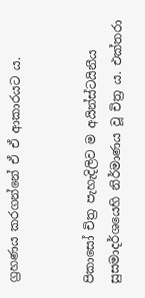ග්‍රහණය කරගන්නේ ඒ ඒ ආකාරයට ය.


පිකාසෝ චිත්‍ර පැහැදිලිව ම අයින්ස්ටයිනීය සුසමාදර්ශයෙහි නිර්මාණය වූ චිත්‍ර ය. එක්තරා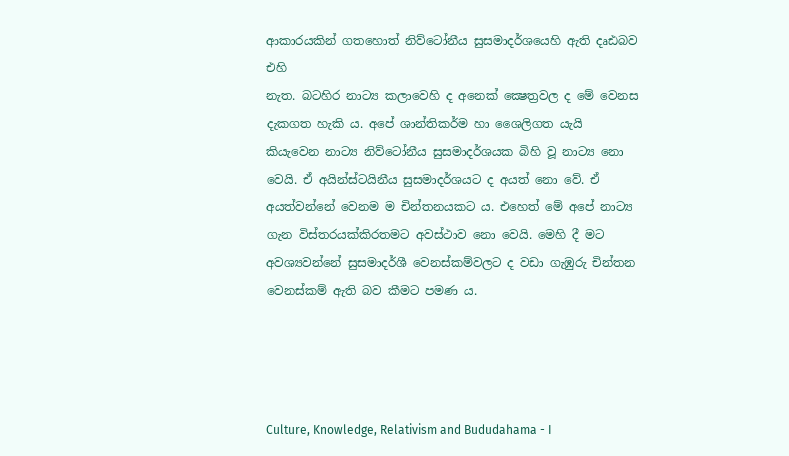ආකාරයකින් ගතහොත් නිව්ටෝනීය සුසමාදර්ශයෙහි ඇති දෘඪබව එහි
නැත. බටහිර නාට්‍ය කලාවෙහි ද අනෙක් ක්‍ෂෙත්‍රවල ද මේ වෙනස දැකගත හැකි ය. අපේ ශාන්තිකර්ම හා ශෛලිගත යැයි කියැවෙන නාට්‍ය නිව්ටෝනීය සුසමාදර්ශයක බිහි වූ නාට්‍ය නො වෙයි. ඒ අයින්ස්ටයිනීය සුසමාදර්ශයට ද අයත් නො වේ. ඒ අයත්වන්නේ වෙනම ම චින්තනයකට ය. එහෙත් මේ අපේ නාට්‍ය ගැන විස්තරයක්කිරතමට අවස්ථාව නො වෙයි. මෙහි දී මට අවශ්‍යවන්නේ සුසමාදර්ශී වෙනස්කම්වලට ද වඩා ගැඹුරු චින්තන වෙනස්කම් ඇති බව කීමට පමණ ය.




Culture, Knowledge, Relativism and Bududahama - I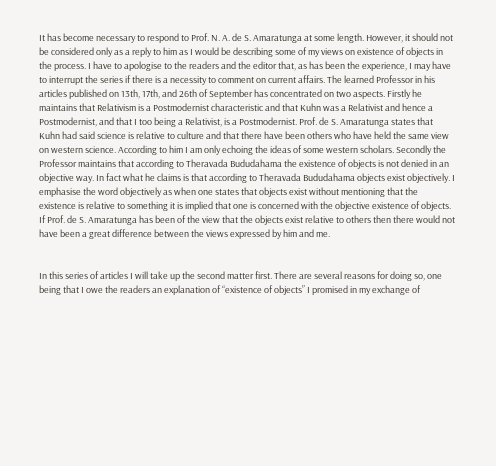It has become necessary to respond to Prof. N. A. de S. Amaratunga at some length. However, it should not be considered only as a reply to him as I would be describing some of my views on existence of objects in the process. I have to apologise to the readers and the editor that, as has been the experience, I may have to interrupt the series if there is a necessity to comment on current affairs. The learned Professor in his articles published on 13th, 17th, and 26th of September has concentrated on two aspects. Firstly he maintains that Relativism is a Postmodernist characteristic and that Kuhn was a Relativist and hence a Postmodernist, and that I too being a Relativist, is a Postmodernist. Prof. de S. Amaratunga states that Kuhn had said science is relative to culture and that there have been others who have held the same view on western science. According to him I am only echoing the ideas of some western scholars. Secondly the Professor maintains that according to Theravada Bududahama the existence of objects is not denied in an objective way. In fact what he claims is that according to Theravada Bududahama objects exist objectively. I emphasise the word objectively as when one states that objects exist without mentioning that the existence is relative to something it is implied that one is concerned with the objective existence of objects. If Prof. de S. Amaratunga has been of the view that the objects exist relative to others then there would not have been a great difference between the views expressed by him and me.


In this series of articles I will take up the second matter first. There are several reasons for doing so, one being that I owe the readers an explanation of “existence of objects” I promised in my exchange of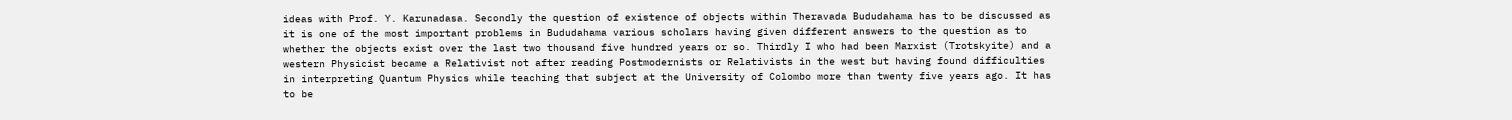ideas with Prof. Y. Karunadasa. Secondly the question of existence of objects within Theravada Bududahama has to be discussed as it is one of the most important problems in Bududahama various scholars having given different answers to the question as to whether the objects exist over the last two thousand five hundred years or so. Thirdly I who had been Marxist (Trotskyite) and a western Physicist became a Relativist not after reading Postmodernists or Relativists in the west but having found difficulties in interpreting Quantum Physics while teaching that subject at the University of Colombo more than twenty five years ago. It has to be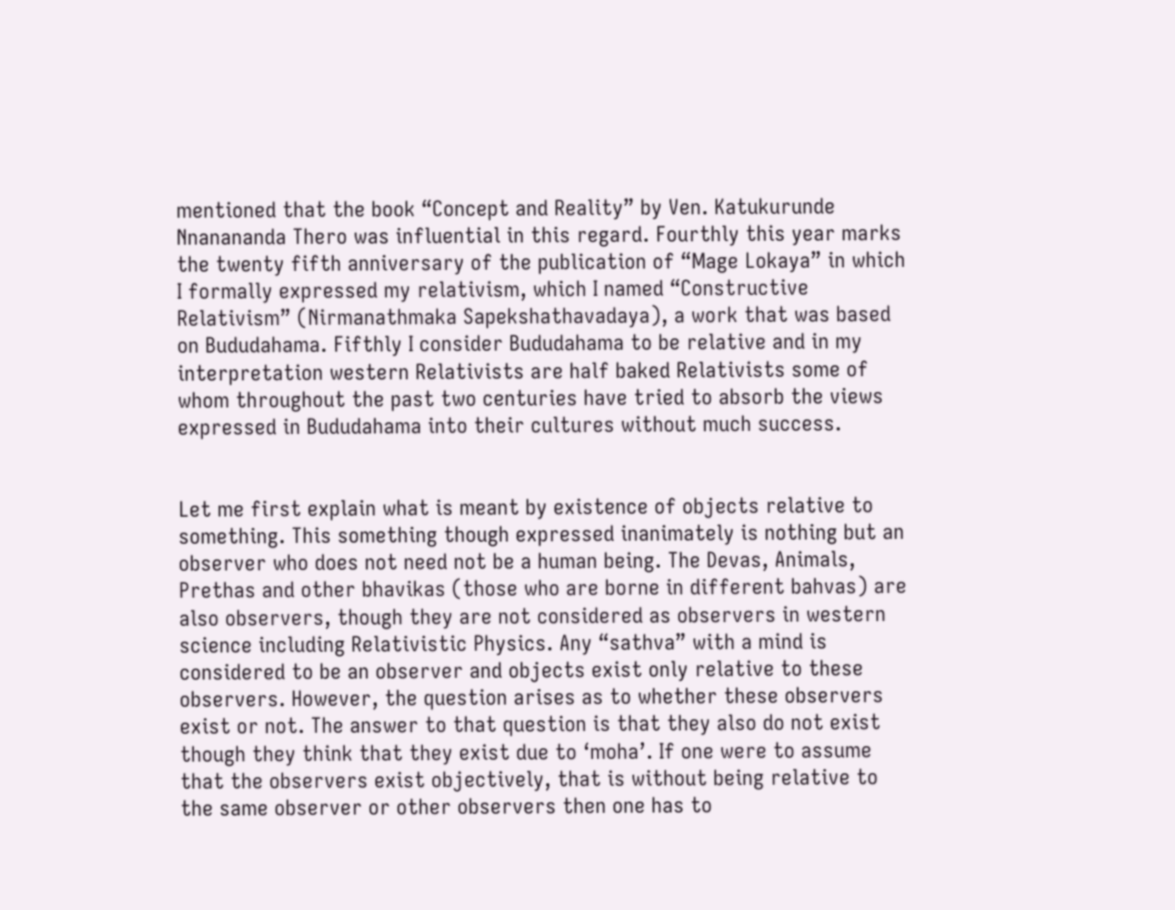mentioned that the book “Concept and Reality” by Ven. Katukurunde Nnanananda Thero was influential in this regard. Fourthly this year marks the twenty fifth anniversary of the publication of “Mage Lokaya” in which I formally expressed my relativism, which I named “Constructive Relativism” (Nirmanathmaka Sapekshathavadaya), a work that was based on Bududahama. Fifthly I consider Bududahama to be relative and in my interpretation western Relativists are half baked Relativists some of whom throughout the past two centuries have tried to absorb the views expressed in Bududahama into their cultures without much success.


Let me first explain what is meant by existence of objects relative to something. This something though expressed inanimately is nothing but an observer who does not need not be a human being. The Devas, Animals, Prethas and other bhavikas (those who are borne in different bahvas) are also observers, though they are not considered as observers in western science including Relativistic Physics. Any “sathva” with a mind is considered to be an observer and objects exist only relative to these observers. However, the question arises as to whether these observers exist or not. The answer to that question is that they also do not exist though they think that they exist due to ‘moha’. If one were to assume that the observers exist objectively, that is without being relative to the same observer or other observers then one has to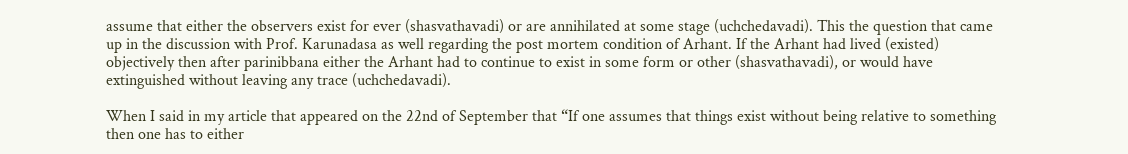assume that either the observers exist for ever (shasvathavadi) or are annihilated at some stage (uchchedavadi). This the question that came up in the discussion with Prof. Karunadasa as well regarding the post mortem condition of Arhant. If the Arhant had lived (existed) objectively then after parinibbana either the Arhant had to continue to exist in some form or other (shasvathavadi), or would have extinguished without leaving any trace (uchchedavadi).

When I said in my article that appeared on the 22nd of September that “If one assumes that things exist without being relative to something then one has to either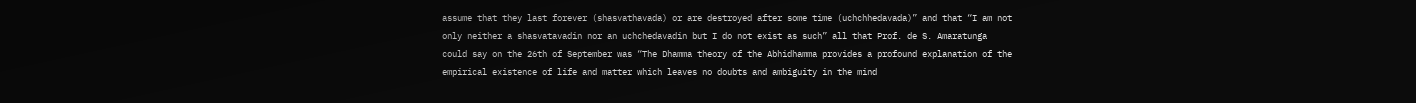assume that they last forever (shasvathavada) or are destroyed after some time (uchchhedavada)” and that “I am not only neither a shasvatavadin nor an uchchedavadin but I do not exist as such” all that Prof. de S. Amaratunga could say on the 26th of September was “The Dhamma theory of the Abhidhamma provides a profound explanation of the empirical existence of life and matter which leaves no doubts and ambiguity in the mind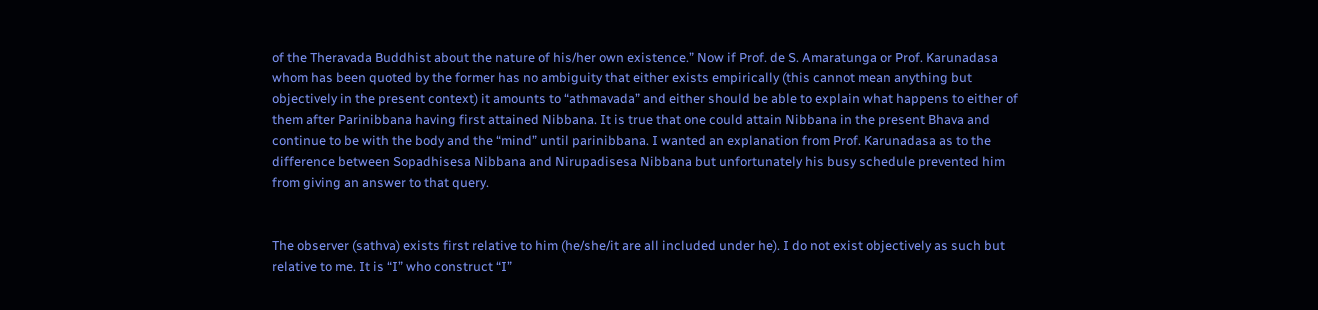of the Theravada Buddhist about the nature of his/her own existence.” Now if Prof. de S. Amaratunga or Prof. Karunadasa whom has been quoted by the former has no ambiguity that either exists empirically (this cannot mean anything but objectively in the present context) it amounts to “athmavada” and either should be able to explain what happens to either of them after Parinibbana having first attained Nibbana. It is true that one could attain Nibbana in the present Bhava and continue to be with the body and the “mind” until parinibbana. I wanted an explanation from Prof. Karunadasa as to the difference between Sopadhisesa Nibbana and Nirupadisesa Nibbana but unfortunately his busy schedule prevented him from giving an answer to that query.


The observer (sathva) exists first relative to him (he/she/it are all included under he). I do not exist objectively as such but relative to me. It is “I” who construct “I”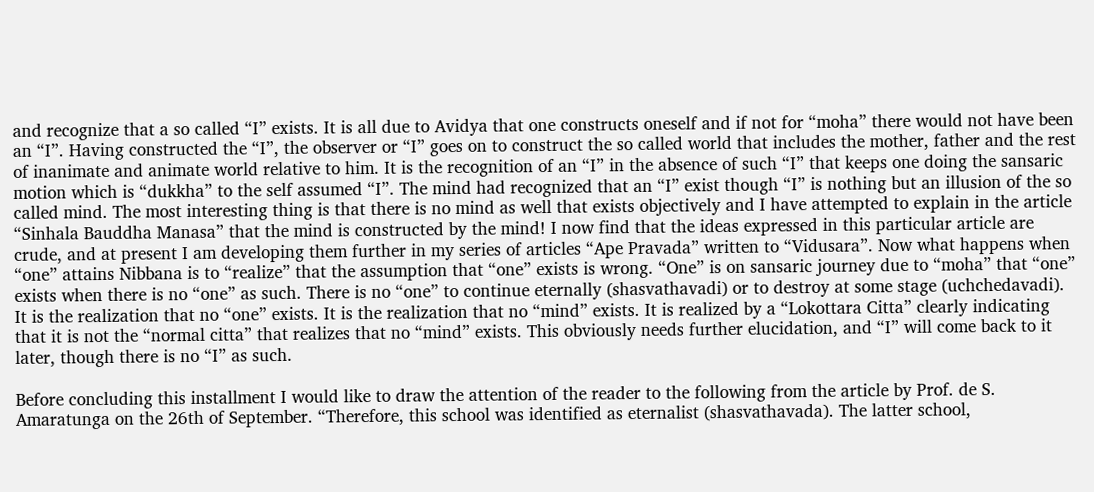and recognize that a so called “I” exists. It is all due to Avidya that one constructs oneself and if not for “moha” there would not have been an “I”. Having constructed the “I”, the observer or “I” goes on to construct the so called world that includes the mother, father and the rest of inanimate and animate world relative to him. It is the recognition of an “I” in the absence of such “I” that keeps one doing the sansaric motion which is “dukkha” to the self assumed “I”. The mind had recognized that an “I” exist though “I” is nothing but an illusion of the so called mind. The most interesting thing is that there is no mind as well that exists objectively and I have attempted to explain in the article “Sinhala Bauddha Manasa” that the mind is constructed by the mind! I now find that the ideas expressed in this particular article are crude, and at present I am developing them further in my series of articles “Ape Pravada” written to “Vidusara”. Now what happens when “one” attains Nibbana is to “realize” that the assumption that “one” exists is wrong. “One” is on sansaric journey due to “moha” that “one” exists when there is no “one” as such. There is no “one” to continue eternally (shasvathavadi) or to destroy at some stage (uchchedavadi). It is the realization that no “one” exists. It is the realization that no “mind” exists. It is realized by a “Lokottara Citta” clearly indicating that it is not the “normal citta” that realizes that no “mind” exists. This obviously needs further elucidation, and “I” will come back to it later, though there is no “I” as such.

Before concluding this installment I would like to draw the attention of the reader to the following from the article by Prof. de S. Amaratunga on the 26th of September. “Therefore, this school was identified as eternalist (shasvathavada). The latter school,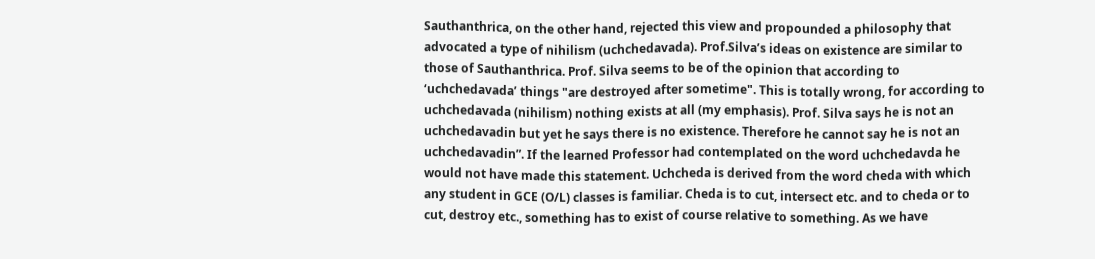Sauthanthrica, on the other hand, rejected this view and propounded a philosophy that advocated a type of nihilism (uchchedavada). Prof.Silva’s ideas on existence are similar to those of Sauthanthrica. Prof. Silva seems to be of the opinion that according to ‘uchchedavada’ things "are destroyed after sometime". This is totally wrong, for according to uchchedavada (nihilism) nothing exists at all (my emphasis). Prof. Silva says he is not an uchchedavadin but yet he says there is no existence. Therefore he cannot say he is not an uchchedavadin”. If the learned Professor had contemplated on the word uchchedavda he would not have made this statement. Uchcheda is derived from the word cheda with which any student in GCE (O/L) classes is familiar. Cheda is to cut, intersect etc. and to cheda or to cut, destroy etc., something has to exist of course relative to something. As we have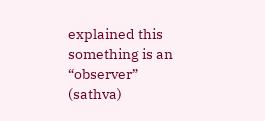explained this something is an “observer” (sathva)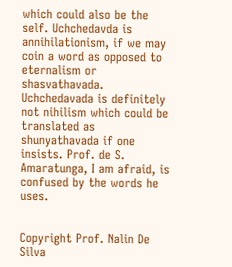which could also be the self. Uchchedavda is annihilationism, if we may coin a word as opposed to eternalism or shasvathavada. Uchchedavada is definitely not nihilism which could be translated as shunyathavada if one insists. Prof. de S. Amaratunga, I am afraid, is confused by the words he uses.


Copyright Prof. Nalin De Silva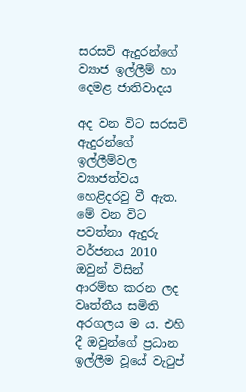සරසවි ඇදුරන්ගේ ව්‍යාජ ඉල්ලීම් හා දෙමළ ජාතිවාදය

අද වන විට සරසවි ඇදුරන්ගේ ඉල්ලීම්වල ව්‍යාජත්වය හෙළිදරවු වී ඇත. මේ වන විට පවත්නා ඇදුරු වර්ජනය 2010 ඔවුන් විසින් ආරම්භ කරන ලද වෘත්තීය සමිති අරගලය ම ය. එහි දී ඔවුන්ගේ ප්‍රධාන ඉල්ලීම වූයේ වැටුප්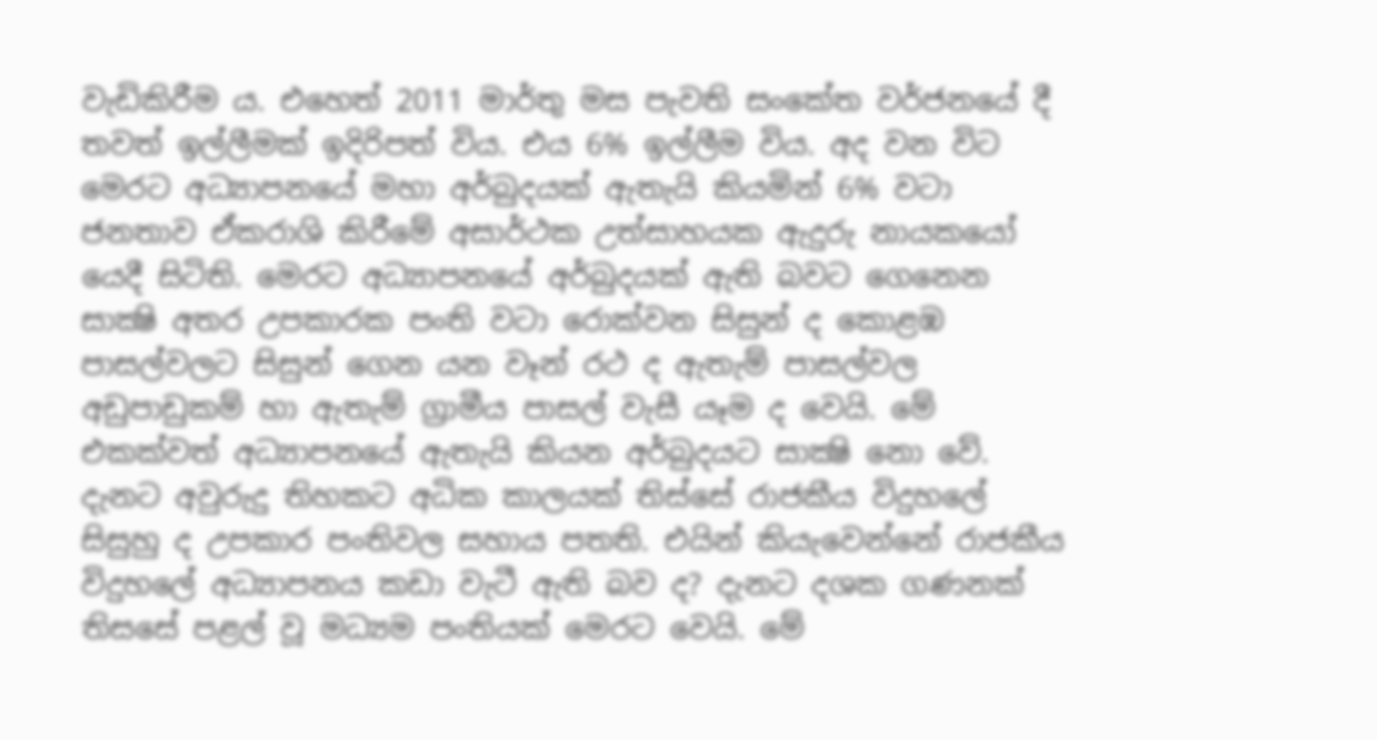වැඩිකිරීම ය. එහෙත් 2011 මාර්තු මස පැවති සංකේත වර්ජනයේ දී තවත් ඉල්ලීමක් ඉදිරිපත් විය. එය 6% ඉල්ලීම විය. අද වන විට මෙරට අධ්‍යාපනයේ මහා අර්බුදයක් ඇතැයි කියමින් 6% වටා ජනතාව ඒකරාශි කිරීමේ අසාර්ථක උත්සාහයක ඇදුරු නායකයෝ යෙදී සිටිති. මෙරට අධ්‍යාපනයේ අර්බුදයක් ඇති බවට ගෙනෙන සාක්‍ෂි අතර උපකාරක පංති වටා රොක්වන සිසුන් ද කොළඹ පාසල්වලට සිසුන් ගෙන යන වෑන් රථ ද ඇතැම් පාසල්වල අඩුපාඩුකම් හා ඇතැම් ග්‍රාමීය පාසල් වැසී යෑම ද වෙයි. මේ එකක්වත් අධ්‍යාපනයේ ඇතැයි කියන අර්බුදයට සාක්‍ෂි නො වේ. දැනට අවුරුදු තිහකට අධික කාලයක් තිස්සේ රාජකීය විදුහලේ සිසුහු ද උපකාර පංතිවල සහාය පතති. එයින් කියැවෙන්නේ රාජකීය විදුහලේ අධ්‍යාපනය කඩා වැටී ඇති බව ද? දැනට දශක ගණනක් තිසසේ පළල් වූ මධ්‍යම පංතියක් මෙරට වෙයි. මේ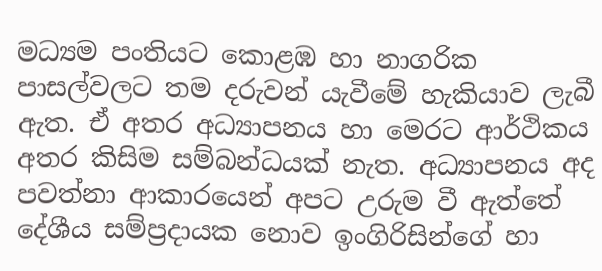මධ්‍යම පංතියට කොළඹ හා නාගරික පාසල්වලට තම දරුවන් යැවීමේ හැකියාව ලැබී ඇත. ඒ අතර අධ්‍යාපනය හා මෙරට ආර්ථිකය අතර කිසිම සම්බන්ධයක් නැත. අධ්‍යාපනය අද පවත්නා ආකාරයෙන් අපට උරුම වී ඇත්තේ දේශීය සම්ප්‍රදායක නොව ඉංගිරිසින්ගේ හා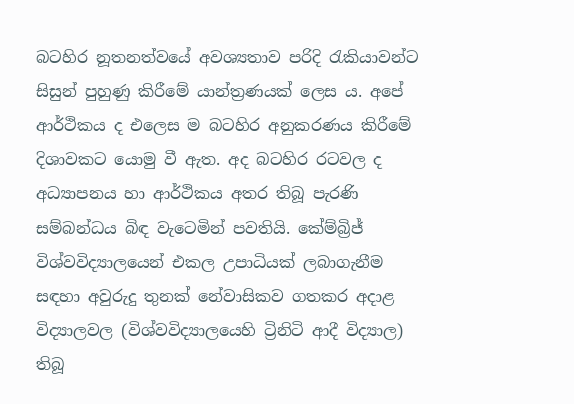බටහිර නූතනත්වයේ අවශ්‍යතාව පරිදි රැකියාවන්ට සිසුන් පුහුණු කිරීමේ යාන්ත්‍රණයක් ලෙස ය. අපේ ආර්ථිකය ද එලෙස ම බටහිර අනුකරණය කිරීමේ දිශාවකට යොමු වී ඇත. අද බටහිර රටවල ද අධ්‍යාපනය හා ආර්ථිකය අතර තිබූ පැරණි සම්බන්ධය බිඳ වැටෙමින් පවතියි. කේම්බ්‍රිජ් විශ්වවිද්‍යාලයෙන් එකල උපාධියක් ලබාගැනීම සඳහා අවුරුදු තුනක් නේවාසිකව ගතකර අදාළ විද්‍යාලවල (විශ්වවිද්‍යාලයෙහි ට්‍රිනිටි ආදී විද්‍යාල) තිබූ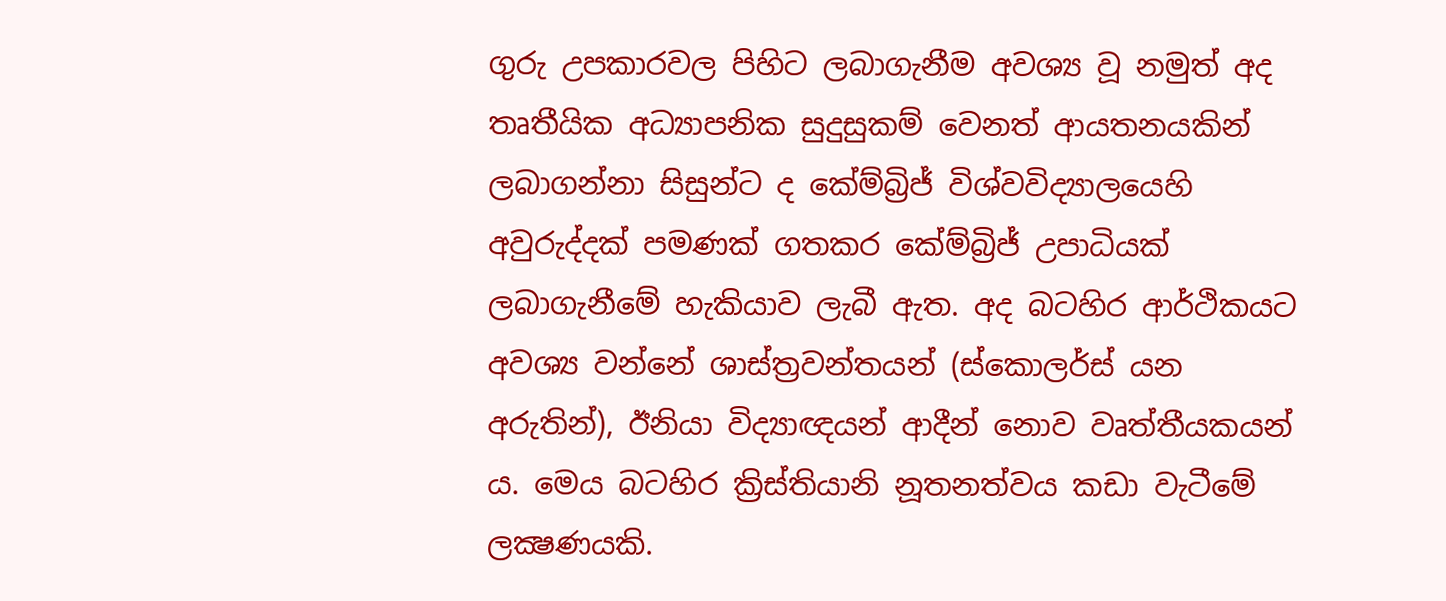ගුරු උපකාරවල පිහිට ලබාගැනීම අවශ්‍ය වූ නමුත් අද තෘතීයික අධ්‍යාපනික සුදුසුකම් වෙනත් ආයතනයකින් ලබාගන්නා සිසුන්ට ද කේම්බ්‍රිජ් විශ්වවිද්‍යාලයෙහි අවුරුද්දක් පමණක් ගතකර කේම්බ්‍රිජ් උපාධියක් ලබාගැනීමේ හැකියාව ලැබී ඇත. අද බටහිර ආර්ථිකයට අවශ්‍ය වන්නේ ශාස්ත්‍රවන්තයන් (ස්කොලර්ස් යන අරුතින්), ඊනියා විද්‍යාඥයන් ආදීන් නොව වෘත්තීයකයන් ය. මෙය බටහිර ක්‍රිස්තියානි නූතනත්වය කඩා වැටීමේ ලක්‍ෂණයකි.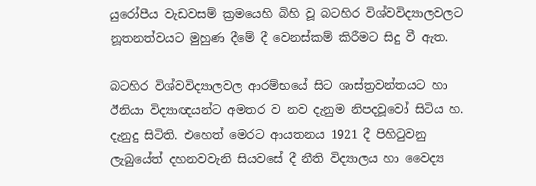යුරෝපීය වැඩවසම් ක්‍රමයෙහි බිහි වූ බටහිර විශ්වවිද්‍යාලවලට නූතනත්වයට මුහුණ දීමේ දී වෙනස්කම් කිරීමට සිදු වී ඇත.

බටහිර විශ්වවිද්‍යාලවල ආරම්භයේ සිට ශාස්ත්‍රවන්තයට හා ඊනියා විද්‍යාඥයන්ට අමතර ව නව දැනුම නිපදවූවෝ සිටිය හ. දැනුදු සිටිති. එහෙත් මෙරට ආයතනය 1921 දී පිහිටුවනු ලැබුයේත් දහනවවැනි සියවසේ දී නීති විද්‍යාලය හා වෛද්‍ය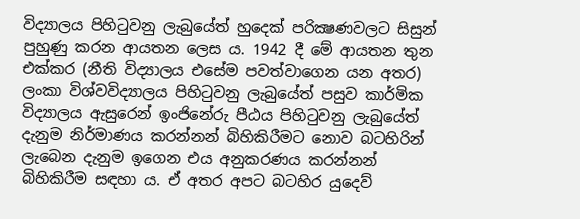විද්‍යාලය පිහිටුවනු ලැබුයේත් හුදෙක් පරික්‍ෂණවලට සිසුන් පුහුණු කරන ආයතන ලෙස ය. 1942 දී මේ ආයතන තුන එක්කර (නීති විද්‍යාලය එසේම පවත්වාගෙන යන අතර) ලංකා විශ්වවිද්‍යාලය පිහිටුවනු ලැබුයේත් පසුව කාර්මික විද්‍යාලය ඇසුරෙන් ඉංජිනේරු පීඨය පිහිටුවනු ලැබුයේත් දැනුම නිර්මාණය කරන්නන් බිහිකිරීමට නොව බටහිරින් ලැබෙන දැනුම ඉගෙන එය අනුකරණය කරන්නන් බිහිකිරීම සඳහා ය. ඒ අතර අපට බටහිර යුදෙව්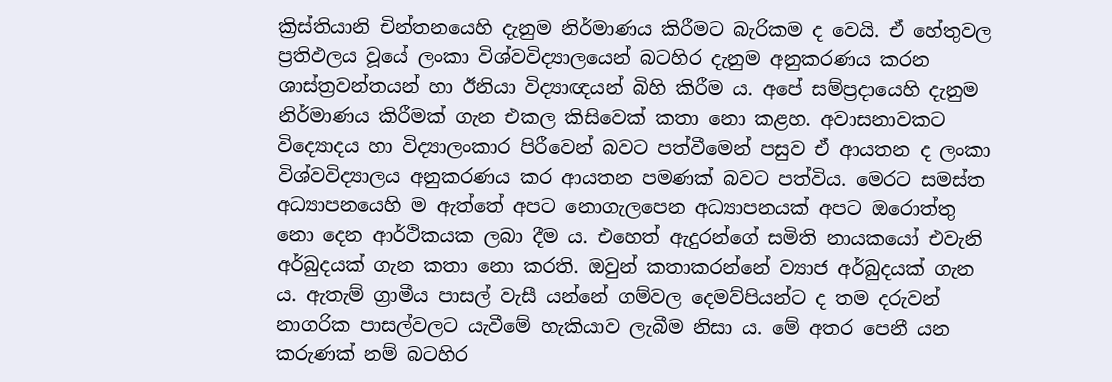ක්‍රිස්තියානි චින්තනයෙහි දැනුම නිර්මාණය කිරීමට බැරිකම ද වෙයි. ඒ හේතුවල ප්‍රතිඵලය වූයේ ලංකා විශ්වවිද්‍යාලයෙන් බටහිර දැනුම අනුකරණය කරන ශාස්ත්‍රවන්තයන් හා ඊනියා විද්‍යාඥයන් බිහි කිරීම ය. අපේ සම්ප්‍රදායෙහි දැනුම නිර්මාණය කිරීමක් ගැන එකල කිසිවෙක් කතා නො කළහ. අවාසනාවකට විද්‍යොදය හා විද්‍යාලංකාර පිරීවෙන් බවට පත්වීමෙන් පසුව ඒ ආයතන ද ලංකා විශ්වවිද්‍යාලය අනුකරණය කර ආයතන පමණක් බවට පත්විය. මෙරට සමස්ත අධ්‍යාපනයෙහි ම ඇත්තේ අපට නොගැලපෙන අධ්‍යාපනයක් අපට ඔරොත්තු නො දෙන ආර්ථිකයක ලබා දීම ය. එහෙත් ඇදුරන්ගේ සමිති නායකයෝ එවැනි අර්බුදයක් ගැන කතා නො කරති. ඔවුන් කතාකරන්නේ ව්‍යාජ අර්බුදයක් ගැන ය. ඇතැම් ග්‍රාමීය පාසල් වැසී යන්නේ ගම්වල දෙමව්පියන්ට ද තම දරුවන් නාගරික පාසල්වලට යැවීමේ හැකියාව ලැබීම නිසා ය. මේ අතර පෙනී යන කරුණක් නම් බටහිර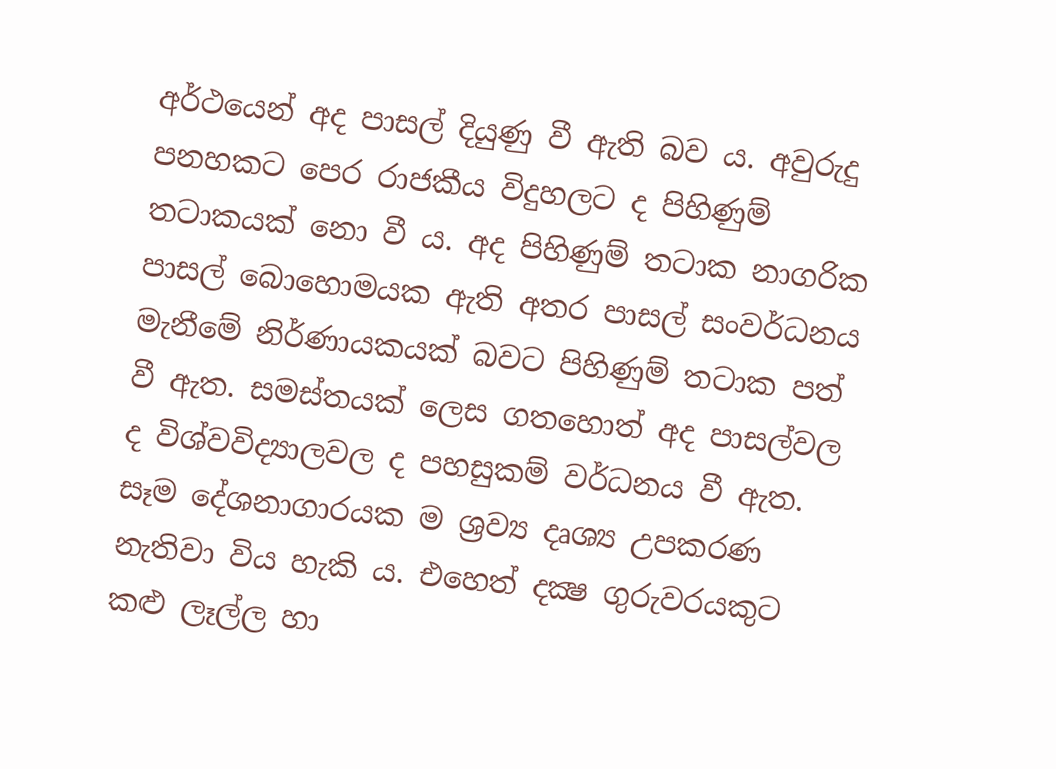අර්ථයෙන් අද පාසල් දියුණු වී ඇති බව ය. අවුරුදු පනහකට පෙර රාජකීය විදුහලට ද පිහිණුම් තටාකයක් නො වී ය. අද පිහිණුම් තටාක නාගරික පාසල් බොහොමයක ඇති අතර පාසල් සංවර්ධනය මැනීමේ නිර්ණායකයක් බවට පිහිණුම් තටාක පත් වී ඇත. සමස්තයක් ලෙස ගතහොත් අද පාසල්වල ද විශ්වවිද්‍යාලවල ද පහසුකම් වර්ධනය වී ඇත. සෑම දේශනාගාරයක ම ශ්‍රව්‍ය දෘශ්‍ය උපකරණ නැතිවා විය හැකි ය. එහෙත් දක්‍ෂ ගුරුවරයකුට කළු ලෑල්ල හා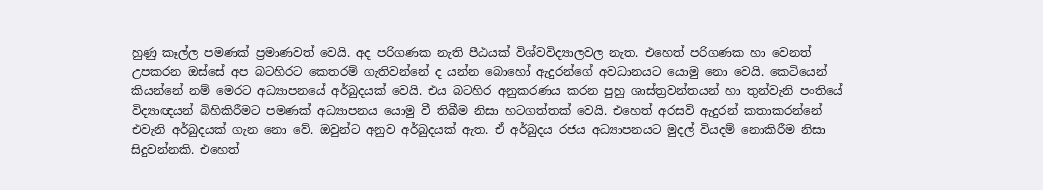හුණු කෑල්ල පමණක් ප්‍රමාණවත් වෙයි. අද පරිගණක නැති පීඨයක් විශ්වවිද්‍යාලවල නැත. එහෙත් පරිගණක හා වෙනත් උපකරන ඔස්සේ අප බටහිරට කෙතරම් ගැතිවන්නේ ද යන්න බොහෝ ඇදුරන්ගේ අවධානයට යොමු නො වෙයි. කෙටියෙන් කියන්නේ නම් මෙරට අධ්‍යාපනයේ අර්බුදයක් වෙයි. එය බටහිර අනුකරණය කරන පුහු ශාස්ත්‍රවන්තයන් හා තුන්වැනි පංතියේ විද්‍යාඥයන් බිහිකිරීමට පමණක් අධ්‍යාපනය යොමු වී තිබීම නිසා හටගත්තක් වෙයි. එහෙත් අරසවි ඇදුරන් කතාකරන්නේ එවැනි අර්බුදයක් ගැන නො වේ. ඔවුන්ට අනුව අර්බුදයක් ඇත. ඒ අර්බුදය රජය අධ්‍යාපනයට මුදල් වියදම් නොකිරීම නිසා සිදුවන්නකි. එහෙත්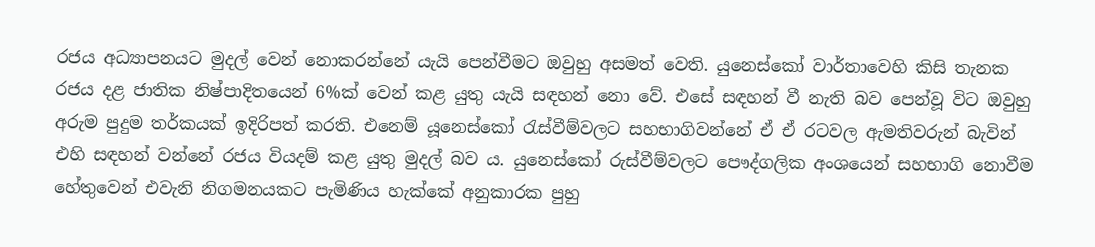රජය අධ්‍යාපනයට මුදල් වෙන් නොකරන්නේ යැයි පෙන්වීමට ඔවුහු අසමත් වෙති. යුනෙස්කෝ වාර්තාවෙහි කිසි තැනක රජය දළ ජාතික නිෂ්පාදිතයෙන් 6%ක් වෙන් කළ යුතු යැයි සඳහන් නො වේ. එසේ සඳහන් වී නැති බව පෙන්වූ විට ඔවුහු අරුම පුදුම තර්කයක් ඉදිරිපත් කරති. එනෙම් යූනෙස්කෝ රැස්වීම්වලට සහභාගිවන්නේ ඒ ඒ රටවල ඇමතිවරුන් බැවින් එහි සඳහන් වන්නේ රජය වියදම් කළ යුතු මුදල් බව ය. යුනෙස්කෝ රුස්වීම්වලට පෞද්ගලික අංශයෙන් සහභාගි නොවීම හේතුවෙන් එවැනි නිගමනයකට පැමිණිය හැක්කේ අනුකාරක පුහු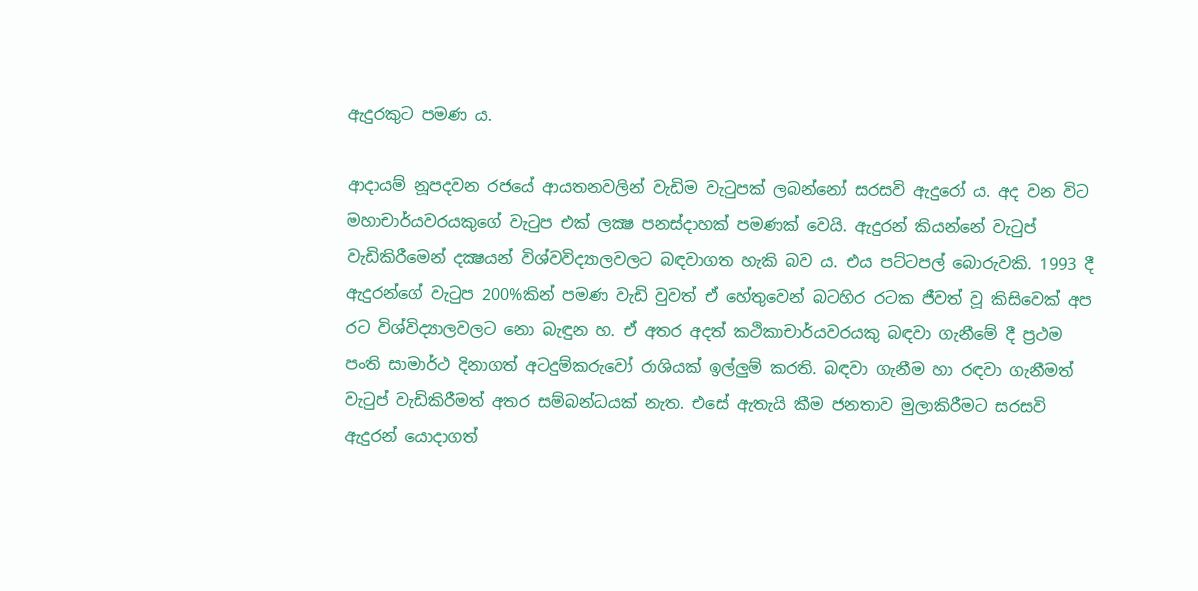ඇදුරකුට පමණ ය.

ආදායම් නූපදවන රජයේ ආයතනවලින් වැඩිම වැටුපක් ලබන්නෝ සරසවි ඇදුරෝ ය. අද වන විට මහාචාර්යවරයකුගේ වැටුප එක් ලක්‍ෂ පනස්දාහක් පමණක් වෙයි. ඇදුරන් කියන්නේ වැටුප් වැඩිකිරීමෙන් දක්‍ෂයන් විශ්වවිද්‍යාලවලට බඳවාගත හැකි බව ය. එය පට්ටපල් බොරුවකි. 1993 දී ඇදුරන්ගේ වැටුප 200%කින් පමණ වැඩි වුවත් ඒ හේතුවෙන් බටහිර රටක ජීවත් වූ කිසිවෙක් අප රට විශ්විද්‍යාලවලට නො බැඳුන හ. ඒ අතර අදත් කථිකාචාර්යවරයකු බඳවා ගැනීමේ දී ප්‍රථම පංති සාමාර්ථ දිනාගත් අටදුම්කරුවෝ රාශියක් ඉල්ලුම් කරති. බඳවා ගැනීම හා රඳවා ගැනීමත් වැටුප් වැඩිකිරීමත් අතර සම්බන්ධයක් නැත. එසේ ඇතැයි කීම ජනතාව මුලාකිරීමට සරසවි ඇදුරන් යොදාගත්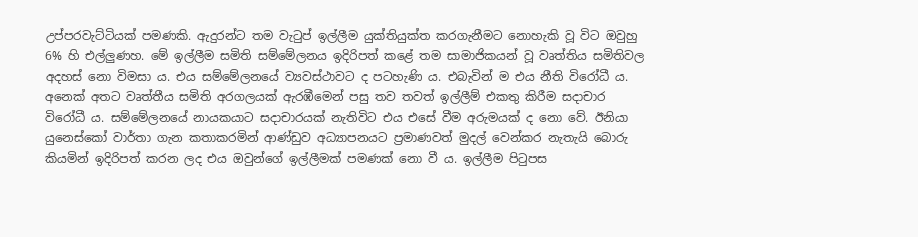උප්පරවැට්ටියක් පමණකි. ඇදුරන්ට තම වැටුප් ඉල්ලීම යුක්තියුක්ත කරගැනීමට නොහැකි වූ විට ඔවුහු 6% හි එල්ලුණහ. මේ ඉල්ලීම සමිති සම්මේලනය ඉදිරිපත් කළේ තම සාමාජිකයන් වූ වෘත්තිය සමිතිවල අදහස් නො විමසා ය. එය සම්මේලනයේ ව්‍යවස්ථාවට ද පටහැණි ය. එබැවින් ම එය නීති විරෝධී ය. අනෙක් අතට වෘත්තීය සමිති අරගලයක් ඇරඹීමෙන් පසු තව තවත් ඉල්ලීම් එකතු කිරීම සදාචාර විරෝධී ය. සම්මේලනයේ නායකයාට සදාචාරයක් නැතිවිට එය එසේ වීම අරුමයක් ද නො වේ. ඊනියා යුනෙස්කෝ වාර්තා ගැන කතාකරමින් ආණ්ඩුව අධ්‍යාපනයට ප්‍රමාණවත් මුදල් වෙන්කර නැතැයි බොරු කියමින් ඉදිරිපත් කරන ලද එය ඔවුන්ගේ ඉල්ලීමක් පමණක් නො වී ය. ඉල්ලීම පිටුපස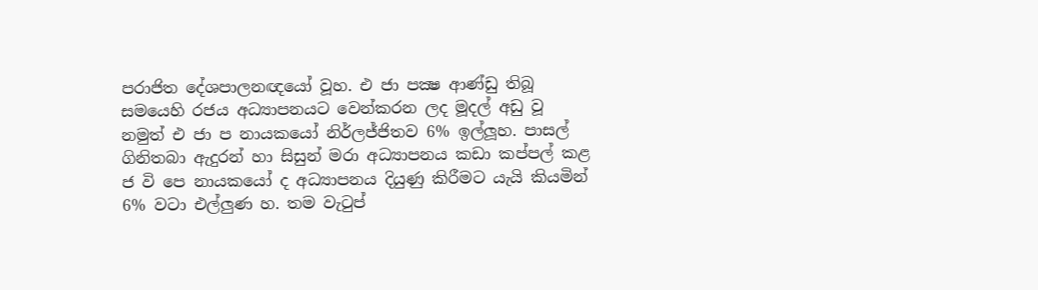පරාජිත දේශපාලනඥයෝ වූහ. එ ජා පක්‍ෂ ආණ්ඩු තිබූ සමයෙහි රජය අධ්‍යාපනයට වෙන්කරන ලද මූදල් අඩු වූ නමුත් එ ජා ප නායකයෝ නිර්ලජ්ජිතව 6% ඉල්ලූහ. පාසල් ගිනිතබා ඇදුරන් හා සිසුන් මරා අධ්‍යාපනය කඩා කප්පල් කළ ජ වි පෙ නායකයෝ ද අධ්‍යාපනය දියුණු කිරීමට යැයි කියමින් 6% වටා එල්ලුණ හ. තම වැටුප්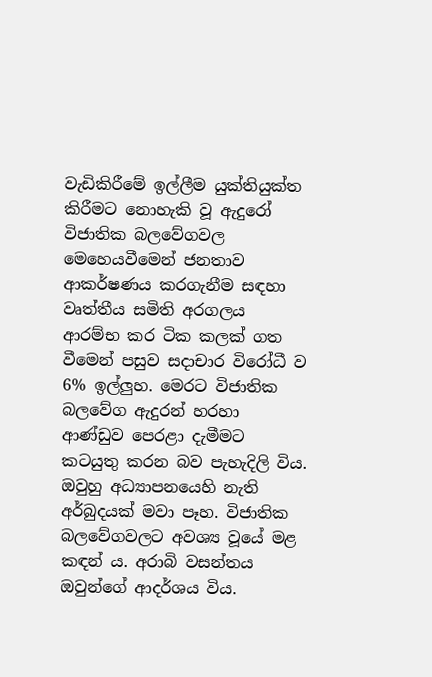වැඩිකිරීමේ ඉල්ලීම යුක්තියුක්ත කිරීමට නොහැකි වූ ඇදුරෝ විජාතික බලවේගවල මෙහෙයවීමෙන් ජනතාව ආකර්ෂණය කරගැනීම සඳහා වෘත්තීය සමිති අරගලය ආරම්භ කර ටික කලක් ගත වීමෙන් පසුව සදාචාර විරෝධී ව 6% ඉල්ලුහ. මෙරට විජාතික බලවේග ඇදුරන් හරහා ආණ්ඩුව පෙරළා දැමීමට කටයුතු කරන බව පැහැදිලි විය. ඔවුහු අධ්‍යාපනයෙහි නැති අර්බුදයක් මවා පෑහ. විජාතික බලවේගවලට අවශ්‍ය වූයේ මළ කඳන් ය. අරාබි වසන්තය ඔවුන්ගේ ආදර්ශය විය.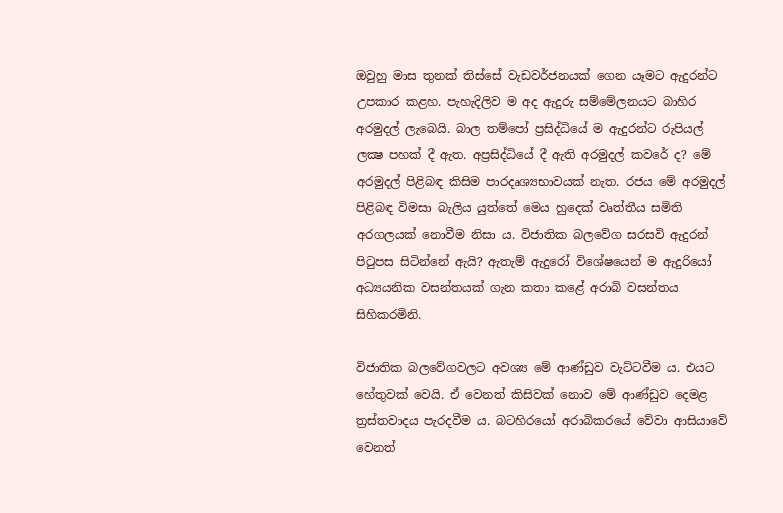ඔවුහු මාස තුනක් තිස්සේ වැඩවර්ජනයක් ගෙන යෑමට ඇදුරන්ට උපකාර කළහ. පැහැදිලිව ම අද ඇදුරු සම්මේලනයට බාහිර අරමුදල් ලැබෙයි. බාල තම්පෝ ප්‍රසිද්ධියේ ම ඇදුරන්ට රුපියල් ලක්‍ෂ පහක් දී ඇත. අප්‍රසිද්ධියේ දී ඇති අරමුදල් කවරේ ද? මේ අරමුදල් පිළිබඳ කිසිම පාරදෘශ්‍යභාවයක් නැත. රජය මේ අරමුදල් පිළිබඳ විමසා බැලිය යුත්තේ මෙය හුදෙක් වෘත්තීය සමිති අරගලයක් නොවීම නිසා ය. විජාතික බලවේග සරසවි ඇදුරන් පිටුපස සිටින්නේ ඇයි? ඇතැම් ඇදුරෝ විශේෂයෙන් ම ඇදුරියෝ අධ්‍යයනික වසන්තයක් ගැන කතා කළේ අරාබි වසන්තය සිහිකරමිනි.

විජාතික බලවේගවලට අවශ්‍ය මේ ආණ්ඩුව වැට්ටවීම ය. එයට හේතුවක් වෙයි. ඒ වෙනත් කිසිවක් නොව මේ ආණ්ඩුව දෙමළ ත්‍රස්තවාදය පැරදවීම ය. බටහිරයෝ අරාබිකරයේ වේවා ආසියාවේ වෙනත්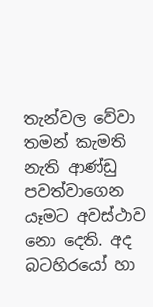තැන්වල වේවා තමන් කැමති නැති ආණ්ඩු පවත්වාගෙන යෑමට අවස්ථාව නො දෙති. අද බටහිරයෝ හා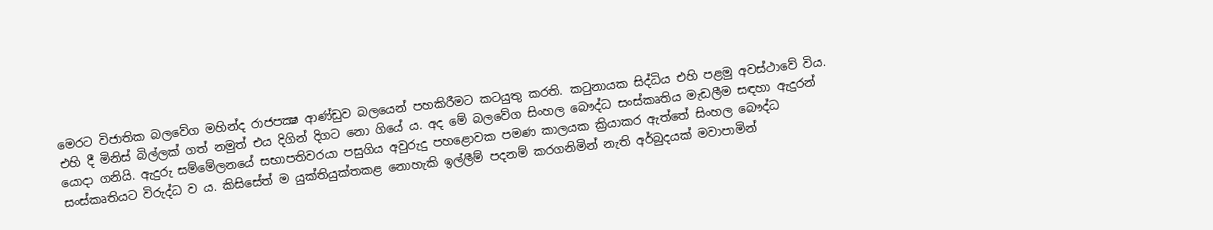මෙරට විජාතික බලවේග මහින්ද රාජපක්‍ෂ ආණ්ඩුව බලයෙන් පහකිරීමට කටයුතු කරති. කටුනායක සිද්ධිය එහි පළමු අවස්ථාවේ විය.  එහි දී මිනිස් බිල්ලක් ගත් නමුත් එය දිගින් දිගට නො ගියේ ය. අද මේ බලවේග සිංහල බෞද්ධ සංස්කෘතිය මැඩලීම සඳහා ඇදුරන් යොදා ගනියි. ඇදුරු සම්මේලනයේ සභාපතිවරයා පසුගිය අවුරුදු පහළොවක පමණ කාලයක ක්‍රියාකර ඇත්තේ සිංහල බෞද්ධ සංස්කෘතියට විරුද්ධ ව ය. කිසිසේත් ම යුක්තියුක්තකළ නොහැකි ඉල්ලීම් පදනම් කරගනිමින් නැති අර්බුදයක් මවාපාමින්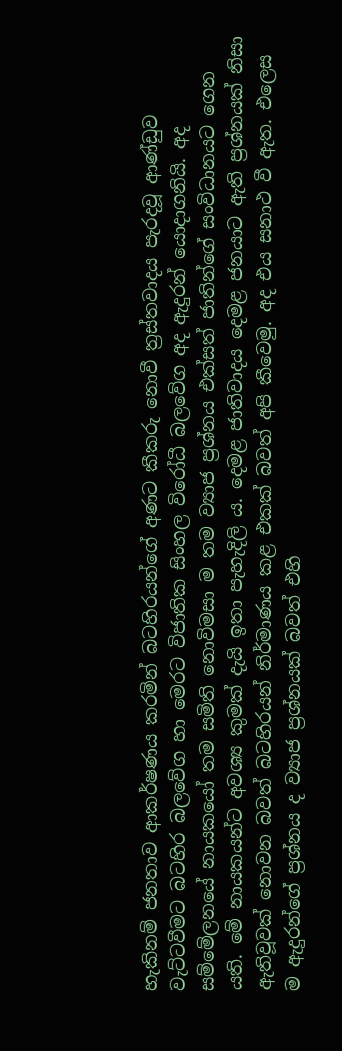හැකිනම් ජනතාව ආකර්ෂණය කරමින් බටහිරයන්ගේ අණට කීකරු නොවී ත්‍රස්තවාදය පැරදවූ ආණ්ඩුව වැට්ටවීමට බටහිර බලවේග හා මෙරට විජාතික සිංහල විරෝධී බලවේග අද ඇදුරන් යොදාගනියි. අද සම්මේලනයේ නායකයෝ තම සමිති නොවිමසා ම තම ව්‍යාජ ප්‍රශ්නය එක්සත් ජාතින්ගේ සංවිධානයට ගෙන යති. මේ නායකයන්ට අවශ්‍ය කුමක් දැයි ඉතා පැහැදිලි ය. දෙමළ ජාතිවාදය දෙමළ ජනයාට ඇති ප්‍රශ්නයක් නිසා ඇතිවූවක් නොවන බවත් බටහිරයන් නිර්මාණය කළ එකක් බවත් අපි කීවෙමු. අද එය සනාථ වී ඇත. එලෙස ම ඇදුරන්ගේ ප්‍රශ්නය ද ව්‍යාජ ප්‍රශ්නයක් බවත් එහි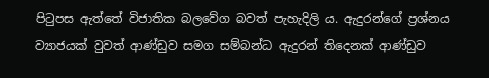පිටුපස ඇත්තේ විජාතික බලවේග බවත් පැහැදිලි ය. ඇදුරන්ගේ ප්‍රශ්නය ව්‍යාජයක් වුවත් ආණ්ඩුව සමග සම්බන්ධ ඇදුරන් තිදෙනක් ආණ්ඩුව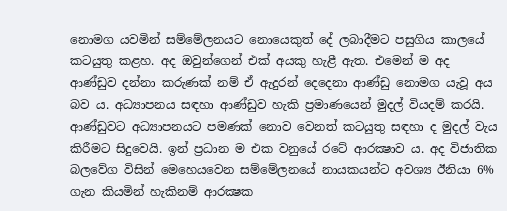නොමග යවමින් සම්මේලනයට නොයෙකුත් දේ ලබාදීමට පසුගිය කාලයේ කටයුතු කළහ. අද ඔවුන්ගෙන් එක් අයකු හැළී ඇත. එමෙන් ම අද ආණ්ඩුව දන්නා කරුණක් නම් ඒ ඇදුරන් දෙදෙනා ආණ්ඩු නොමග යැවූ අය බව ය. අධ්‍යාපනය සඳහා ආණ්ඩුව හැකි ප්‍රමාණයෙන් මුදල් වියදම් කරයි.  ආණ්ඩුවට අධ්‍යාපනයට පමණක් නොව වෙනත් කටයුතු සඳහා ද මුදල් වැය කිරීමට සිදුවෙයි. ඉන් ප්‍රධාන ම එක වනුයේ රටේ ආරක්‍ෂාව ය. අද විජාතික බලවේග විසින් මෙහෙයවෙන සම්මේලනයේ නායකයන්ට අවශ්‍ය ඊනියා 6% ගැන කියමින් හැකිනම් ආරක්‍ෂක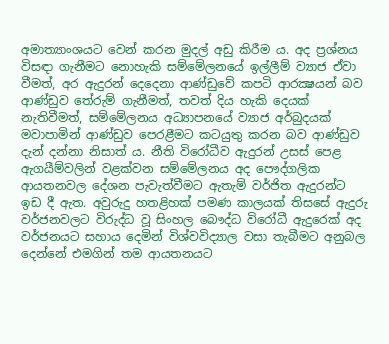අමාත්‍යාංශයට වෙන් කරන මුදල් අඩු කිරීම ය. අද ප්‍රශ්නය විසඳා ගැනීමට නොහැකි සම්මේලනයේ ඉල්ලීම් ව්‍යාජ ඒවා වීමත්, අර ඇදුරන් දෙදෙනා ආණ්ඩුවේ කපටි ආරක්‍ෂයන් බව ආණ්ඩුව තේරුම් ගැනීමත්, තවත් දිය හැකි දෙයක් නැතිවීමත්, සම්මේලනය අධ්‍යාපනයේ ව්‍යාජ අර්බුදයක් මවාපාමින් ආණ්ඩුව පෙරළීමට කටයුතු කරන බව ආණ්ඩුව දැන් දන්නා නිසාත් ය. නීති විරෝධීව ඇදුරන් උසස් පෙළ ඇගයීම්වලින් වළක්වන සම්මේලනය අද පෞද්ගලික ආයතනවල දේශන පැවැත්වීමට ඇතැම් වර්ජිත ඇදුරන්ට ඉඩ දී ඇත. අවුරුදු හතළිහක් පමණ කාලයක් තිසසේ ඇදුරු වර්ජනවලට විරුද්ධ වූ සිංහල බෞද්ධ විරෝධී ඇදුරෙක් අද වර්ජනයට සහාය දෙමින් විශ්වවිද්‍යාල වසා තැබීමට අනුබල දෙන්නේ එමගින් තම ආයතනයට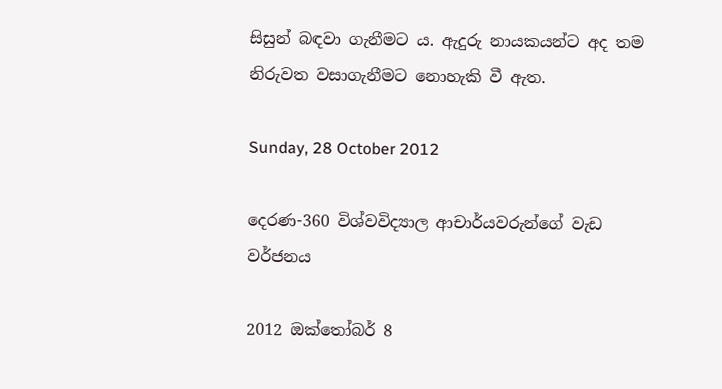සිසුන් බඳවා ගැනීමට ය. ඇදුරු නායකයන්ට අද තම නිරුවත වසාගැනීමට නොහැකි වී ඇත.

Sunday, 28 October 2012

දෙරණ-360 විශ්වවිද්‍යාල ආචාර්යවරුන්ගේ වැඩ වර්ජනය

2012 ඔක්තෝබර් 8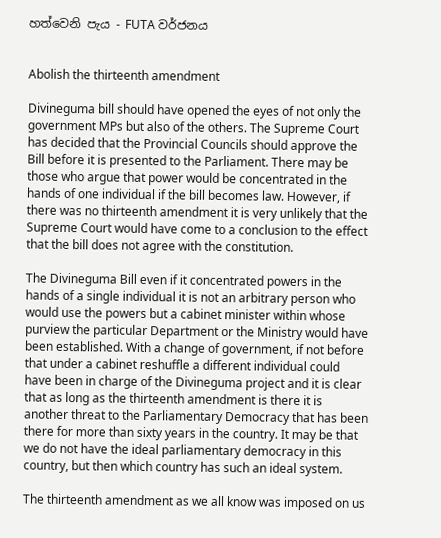හත්වෙනි පැය - FUTA වර්ජනය


Abolish the thirteenth amendment

Divineguma bill should have opened the eyes of not only the government MPs but also of the others. The Supreme Court has decided that the Provincial Councils should approve the Bill before it is presented to the Parliament. There may be those who argue that power would be concentrated in the hands of one individual if the bill becomes law. However, if there was no thirteenth amendment it is very unlikely that the Supreme Court would have come to a conclusion to the effect that the bill does not agree with the constitution.

The Divineguma Bill even if it concentrated powers in the hands of a single individual it is not an arbitrary person who would use the powers but a cabinet minister within whose purview the particular Department or the Ministry would have been established. With a change of government, if not before that under a cabinet reshuffle a different individual could have been in charge of the Divineguma project and it is clear that as long as the thirteenth amendment is there it is another threat to the Parliamentary Democracy that has been there for more than sixty years in the country. It may be that we do not have the ideal parliamentary democracy in this country, but then which country has such an ideal system.

The thirteenth amendment as we all know was imposed on us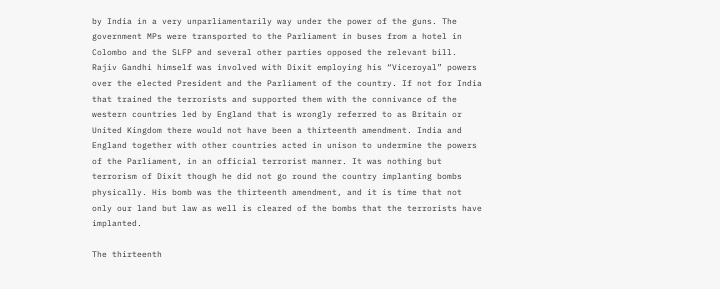by India in a very unparliamentarily way under the power of the guns. The government MPs were transported to the Parliament in buses from a hotel in Colombo and the SLFP and several other parties opposed the relevant bill. Rajiv Gandhi himself was involved with Dixit employing his “Viceroyal” powers over the elected President and the Parliament of the country. If not for India that trained the terrorists and supported them with the connivance of the western countries led by England that is wrongly referred to as Britain or United Kingdom there would not have been a thirteenth amendment. India and England together with other countries acted in unison to undermine the powers of the Parliament, in an official terrorist manner. It was nothing but terrorism of Dixit though he did not go round the country implanting bombs physically. His bomb was the thirteenth amendment, and it is time that not only our land but law as well is cleared of the bombs that the terrorists have implanted.

The thirteenth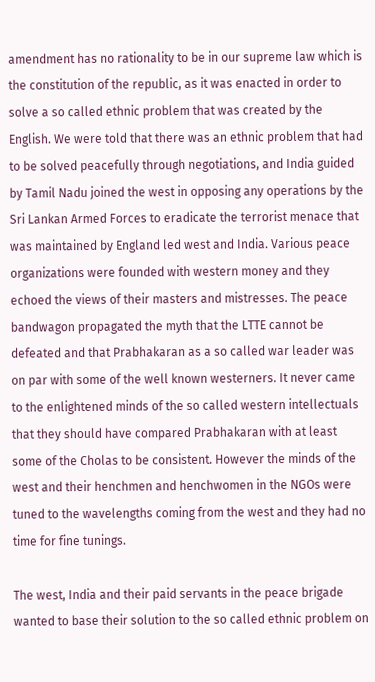amendment has no rationality to be in our supreme law which is the constitution of the republic, as it was enacted in order to solve a so called ethnic problem that was created by the English. We were told that there was an ethnic problem that had to be solved peacefully through negotiations, and India guided by Tamil Nadu joined the west in opposing any operations by the Sri Lankan Armed Forces to eradicate the terrorist menace that was maintained by England led west and India. Various peace organizations were founded with western money and they echoed the views of their masters and mistresses. The peace bandwagon propagated the myth that the LTTE cannot be defeated and that Prabhakaran as a so called war leader was on par with some of the well known westerners. It never came to the enlightened minds of the so called western intellectuals that they should have compared Prabhakaran with at least some of the Cholas to be consistent. However the minds of the west and their henchmen and henchwomen in the NGOs were tuned to the wavelengths coming from the west and they had no time for fine tunings.

The west, India and their paid servants in the peace brigade wanted to base their solution to the so called ethnic problem on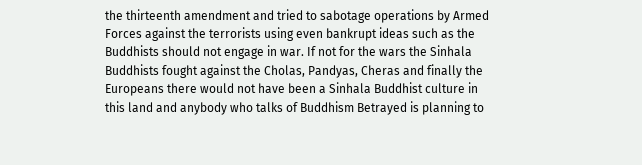the thirteenth amendment and tried to sabotage operations by Armed Forces against the terrorists using even bankrupt ideas such as the Buddhists should not engage in war. If not for the wars the Sinhala Buddhists fought against the Cholas, Pandyas, Cheras and finally the Europeans there would not have been a Sinhala Buddhist culture in this land and anybody who talks of Buddhism Betrayed is planning to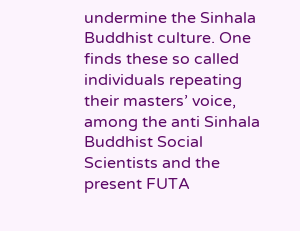undermine the Sinhala Buddhist culture. One finds these so called individuals repeating their masters’ voice, among the anti Sinhala Buddhist Social Scientists and the present FUTA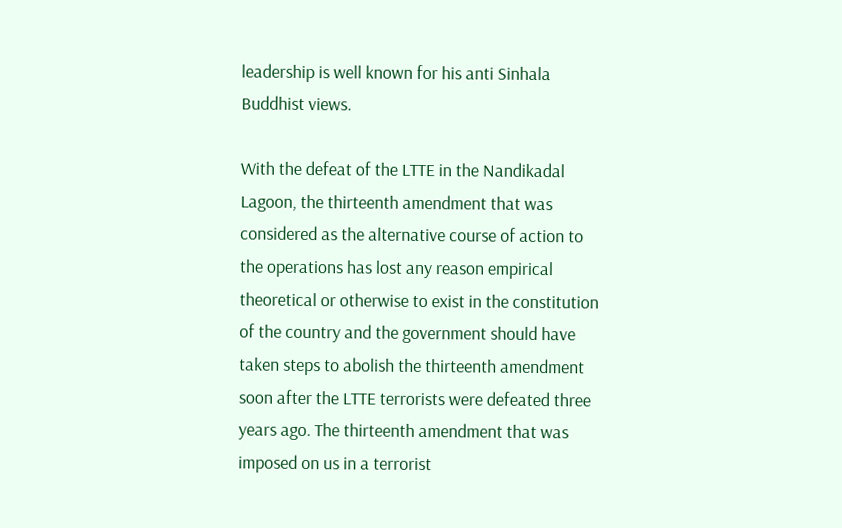leadership is well known for his anti Sinhala Buddhist views.

With the defeat of the LTTE in the Nandikadal Lagoon, the thirteenth amendment that was considered as the alternative course of action to the operations has lost any reason empirical theoretical or otherwise to exist in the constitution of the country and the government should have taken steps to abolish the thirteenth amendment soon after the LTTE terrorists were defeated three years ago. The thirteenth amendment that was imposed on us in a terrorist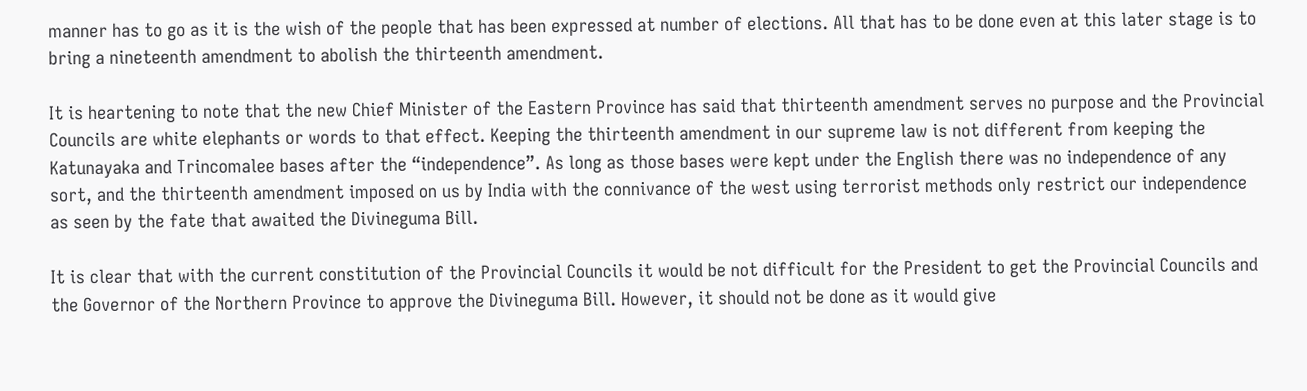manner has to go as it is the wish of the people that has been expressed at number of elections. All that has to be done even at this later stage is to bring a nineteenth amendment to abolish the thirteenth amendment.

It is heartening to note that the new Chief Minister of the Eastern Province has said that thirteenth amendment serves no purpose and the Provincial Councils are white elephants or words to that effect. Keeping the thirteenth amendment in our supreme law is not different from keeping the Katunayaka and Trincomalee bases after the “independence”. As long as those bases were kept under the English there was no independence of any sort, and the thirteenth amendment imposed on us by India with the connivance of the west using terrorist methods only restrict our independence as seen by the fate that awaited the Divineguma Bill.

It is clear that with the current constitution of the Provincial Councils it would be not difficult for the President to get the Provincial Councils and the Governor of the Northern Province to approve the Divineguma Bill. However, it should not be done as it would give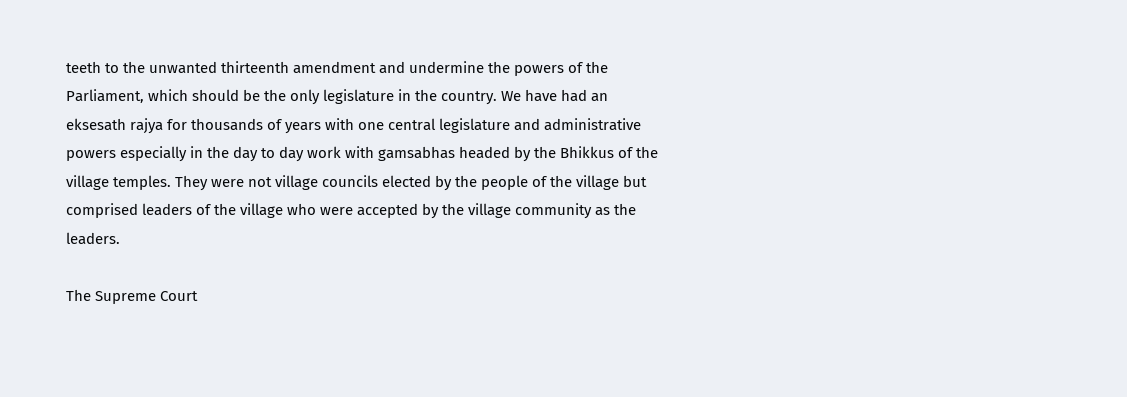teeth to the unwanted thirteenth amendment and undermine the powers of the Parliament, which should be the only legislature in the country. We have had an eksesath rajya for thousands of years with one central legislature and administrative powers especially in the day to day work with gamsabhas headed by the Bhikkus of the village temples. They were not village councils elected by the people of the village but comprised leaders of the village who were accepted by the village community as the leaders.

The Supreme Court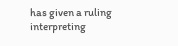has given a ruling interpreting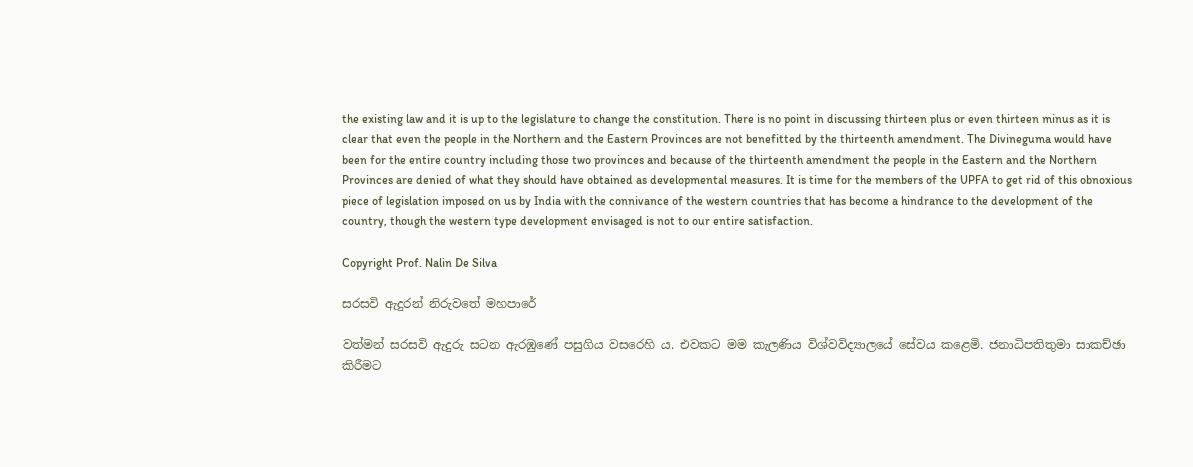the existing law and it is up to the legislature to change the constitution. There is no point in discussing thirteen plus or even thirteen minus as it is clear that even the people in the Northern and the Eastern Provinces are not benefitted by the thirteenth amendment. The Divineguma would have been for the entire country including those two provinces and because of the thirteenth amendment the people in the Eastern and the Northern Provinces are denied of what they should have obtained as developmental measures. It is time for the members of the UPFA to get rid of this obnoxious piece of legislation imposed on us by India with the connivance of the western countries that has become a hindrance to the development of the country, though the western type development envisaged is not to our entire satisfaction.

Copyright Prof. Nalin De Silva

සරසවි ඇදුරන් නිරුවතේ මහපාරේ

වත්මන් සරසවි ඇදුරු සටන ඇරඹුණේ පසුගිය වසරෙහි ය. එවකට මම කැලණිය විශ්වවිද්‍යාලයේ සේවය කළෙමි. ජනාධිපතිතුමා සාකච්ඡා කිරීමට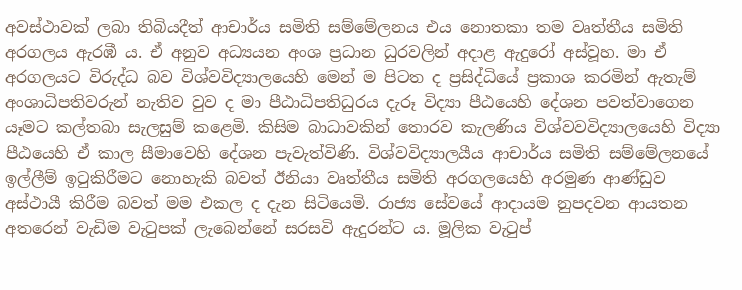අවස්ථාවක් ලබා තිබියදීත් ආචාර්ය සමිති සම්මේලනය එය නොතකා තම වෘත්තීය සමිති අරගලය ඇරඹී ය. ඒ අනුව අධ්‍යයන අංශ ප්‍රධාන ධුරවලින් අදාළ ඇදුරෝ අස්වූහ. මා ඒ අරගලයට විරුද්ධ බව විශ්වවිද්‍යාලයෙහි මෙන් ම පිටත ද ප්‍රසිද්ධියේ ප්‍රකාශ කරමින් ඇතැම් අංශාධිපතිවරුන් නැතිව වුව ද මා පීඨාධිපතිධුරය දැරූ විද්‍යා පීඨයෙහි දේශන පවත්වාගෙන යෑමට කල්තබා සැලසුම් කළෙමි. කිසිම බාධාවකින් තොරව කැලණිය විශ්වවවිද්‍යාලයෙහි විද්‍යා පීඨයෙහි ඒ කාල සීමාවෙහි දේශන පැවැත්විණි. විශ්වවිද්‍යාලයීය ආචාර්ය සමිති සම්මේලනයේ ඉල්ලීම් ඉටුකිරීමට නොහැකි බවත් ඊනියා වෘත්තීය සමිති අරගලයෙහි අරමුණ ආණ්ඩුව අස්ථායී කිරීම බවත් මම එකල ද දැන සිටියෙමි. රාජ්‍ය සේවයේ ආදායම නුපදවන ආයතන අතරෙන් වැඩිම වැටුපක් ලැබෙන්නේ සරසවි ඇදුරන්ට ය. මූලික වැටුප්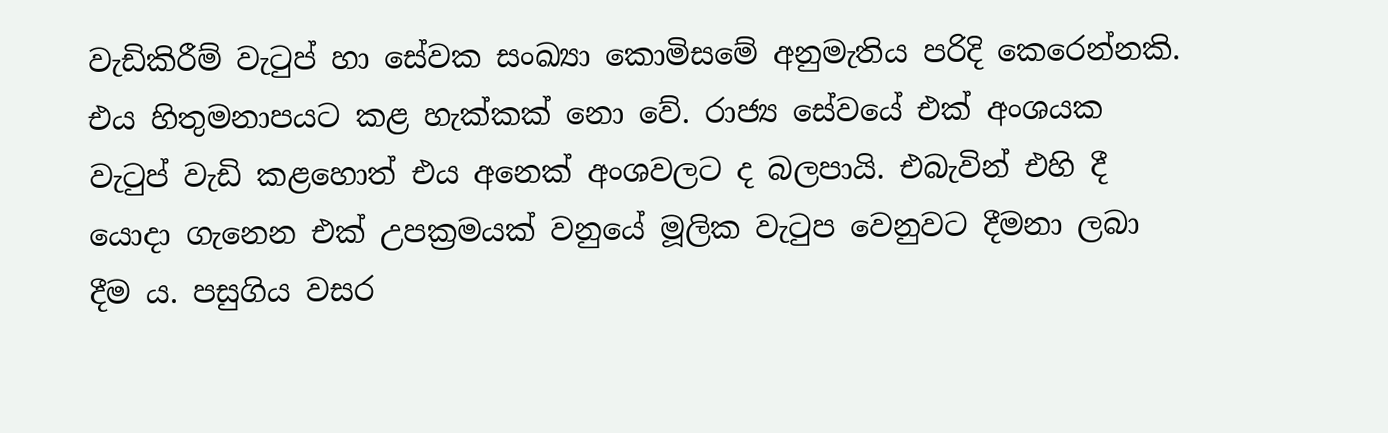වැඩිකිරීම් වැටුප් හා සේවක සංඛ්‍යා කොමිසමේ අනුමැතිය පරිදි කෙරෙන්නකි. එය හිතුමනාපයට කළ හැක්කක් නො වේ. රාජ්‍ය සේවයේ එක් අංශයක වැටුප් වැඩි කළහොත් එය අනෙක් අංශවලට ද බලපායි. එබැවින් එහි දී යොදා ගැනෙන එක් උපක්‍රමයක් වනුයේ මූලික වැටුප වෙනුවට දීමනා ලබා දීම ය. පසුගිය වසර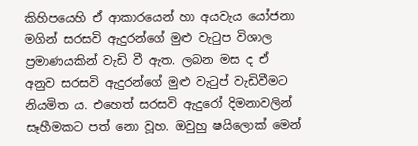කිහිපයෙහි ඒ ආකාරයෙන් හා අයවැය යෝජනා මගින් සරසවි ඇදුරන්ගේ මුළු වැටුප විශාල ප්‍රමාණයකින් වැඩි වී ඇත. ලබන මස ද ඒ අනුව සරසවි ඇදුරන්ගේ මුළු වැටුප් වැඩිවීමට නියමිත ය. එහෙත් සරසවි ඇදුරෝ දිමනාවලින් සෑහීමකට පත් නො වූහ. ඔවුහු ෂයිලොක් මෙන්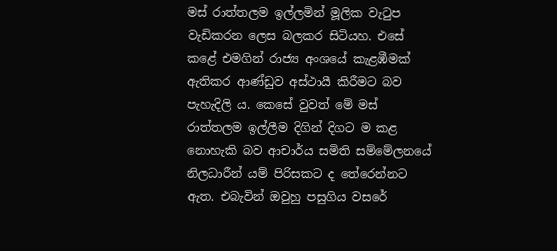මස් රාත්තලම ඉල්ලමින් මූලික වැටුප වැඩිකරන ලෙස බලකර සිටියහ. එසේ කළේ එමගින් රාජ්‍ය අංශයේ කැළඹීමක් ඇතිකර ආණ්ඩුව අස්ථායී කිරීමට බව පැහැදිලි ය. කෙසේ වුවත් මේ මස් රාත්තලම ඉල්ලීම දිගින් දිගට ම කළ නොහැකි බව ආචාර්ය සමිති සම්මේලනයේ නිලධාරීන් යම් පිරිසකට ද තේරෙන්නට ඇත. එබැවින් ඔවුහු පසුගිය වසරේ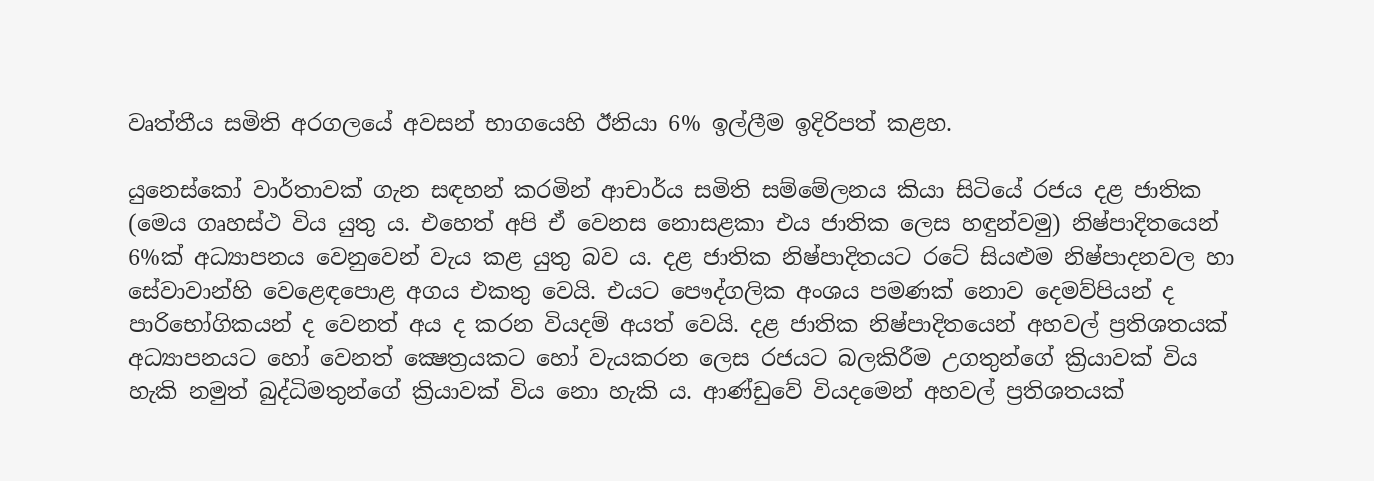වෘත්තීය සමිති අරගලයේ අවසන් භාගයෙහි ඊනියා 6% ඉල්ලීම ඉදිරිපත් කළහ.

යුනෙස්කෝ වාර්තාවක් ගැන සඳහන් කරමින් ආචාර්ය සමිති සම්මේලනය කියා සිටියේ රජය දළ ජාතික (මෙය ගෘහස්ථ විය යුතු ය. එහෙත් අපි ඒ වෙනස නොසළකා එය ජාතික ලෙස හඳුන්වමු) නිෂ්පාදිතයෙන් 6%ක් අධ්‍යාපනය වෙනුවෙන් වැය කළ යුතු බව ය. දළ ජාතික නිෂ්පාදිතයට රටේ සියළුම නිෂ්පාදනවල හා සේවාවාන්හි වෙළෙඳපොළ අගය එකතු වෙයි. එයට පෞද්ගලික අංශය පමණක් නොව දෙමව්පියන් ද පාරිභෝගිකයන් ද වෙනත් අය ද කරන වියදම් අයත් වෙයි. දළ ජාතික නිෂ්පාදිතයෙන් අහවල් ප්‍රතිශතයක් අධ්‍යාපනයට හෝ වෙනත් ක්‍ෂෙත්‍රයකට හෝ වැයකරන ලෙස රජයට බලකිරීම උගතුන්ගේ ක්‍රියාවක් විය හැකි නමුත් බුද්ධිමතුන්ගේ ක්‍රියාවක් විය නො හැකි ය. ආණ්ඩුවේ වියදමෙන් අහවල් ප්‍රතිශතයක්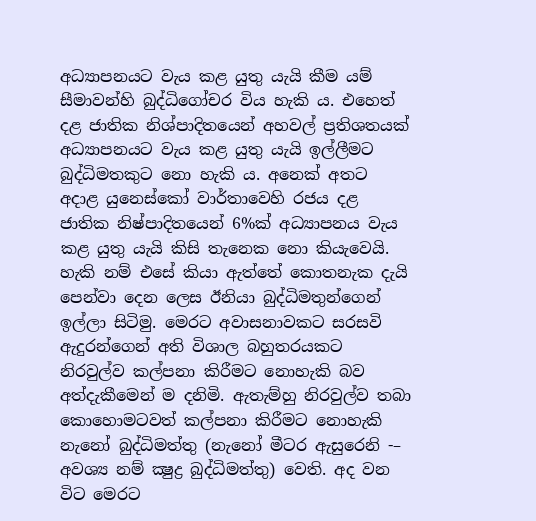අධ්‍යාපනයට වැය කළ යුතු යැයි කීම යම් සීමාවන්හි බුද්ධිගෝචර විය හැකි ය. එහෙත් දළ ජාතික නිශ්පාදිතයෙන් අහවල් ප්‍රතිශතයක් අධ්‍යාපනයට වැය කළ යුතු යැයි ඉල්ලීමට බුද්ධිමතකුට නො හැකි ය. අනෙක් අතට අදාළ යුනෙස්කෝ වාර්තාවෙහි රජය දළ ජාතික නිෂ්පාදිතයෙන් 6%ක් අධ්‍යාපනය වැය කළ යුතු යැයි කිසි තැනෙක නො කියැවෙයි. හැකි නම් එසේ කියා ඇත්තේ කොතනැක දැයි පෙන්වා දෙන ලෙස ඊනියා බුද්ධිමතුන්ගෙන් ඉල්ලා සිටිමු. මෙරට අවාසනාවකට සරසවි ඇදුරන්ගෙන් අති විශාල බහුතරයකට නිරවුල්ව කල්පනා කිරීමට නොහැකි බව අත්දැකීමෙන් ම දනිමි. ඇතැම්හු නිරවුල්ව තබා කොහොමටවත් කල්පනා කිරීමට නොහැකි නැනෝ බුද්ධිමත්තු (නැනෝ මීටර ඇසුරෙනි -– අවශ්‍ය නම් ක්‍ෂුද්‍ර බුද්ධිමත්තු) වෙති. අද වන විට මෙරට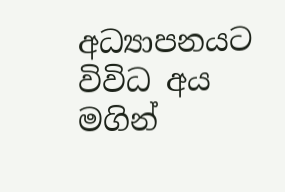අධ්‍යාපනයට විවිධ අය මගින්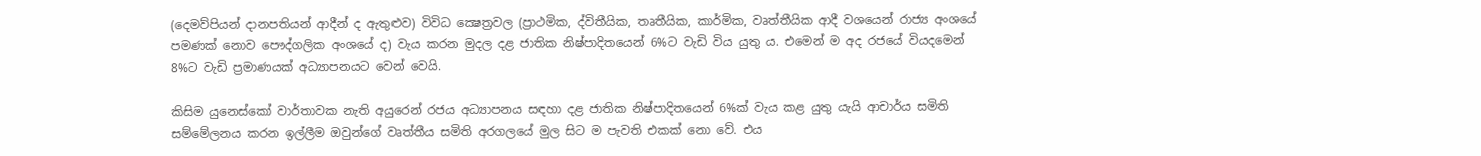(දෙමව්පියන් දානපතියන් ආදීන් ද ඇතුළුව) විවිධ ක්‍ෂෙත්‍රවල (ප්‍රාථමික, ද්විතීයික, තෘතීයික, කාර්මික, වෘත්තීයික ආදී වශයෙන් රාජ්‍ය අංශයේ පමණක් නොව පෞද්ගලික අංශයේ ද) වැය කරන මුදල දළ ජාතික නිෂ්පාදිතයෙන් 6%ට වැඩි විය යුතු ය. එමෙන් ම අද රජයේ වියදමෙන් 8%ට වැඩි ප්‍රමාණයක් අධ්‍යාපනයට වෙන් වෙයි.

කිසිම යුනෙස්කෝ වාර්තාවක නැති අයුරෙන් රජය අධ්‍යාපනය සඳහා දළ ජාතික නිෂ්පාදිතයෙන් 6%ක් වැය කළ යුතු යැයි ආචාර්ය සමිති සම්මේලනය කරන ඉල්ලීම ඔවුන්ගේ වෘත්තීය සමිති අරගලයේ මුල සිට ම පැවති එකක් නො වේ. එය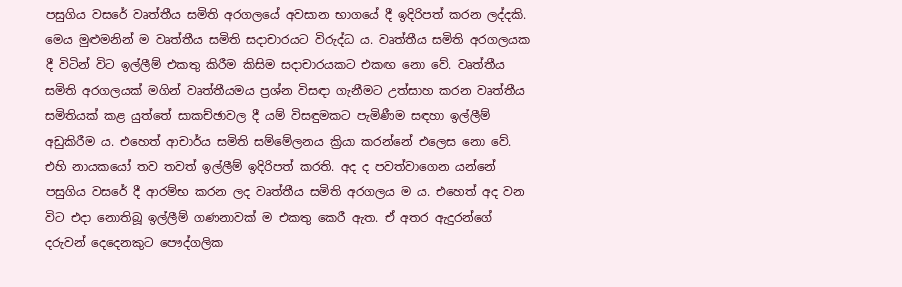පසුගිය වසරේ වෘත්තීය සමිති අරගලයේ අවසාන භාගයේ දී ඉදිරිපත් කරන ලද්දකි. මෙය මුළුමනින් ම වෘත්තීය සමිති සදාචාරයට විරුද්ධ ය. වෘත්තීය සමිති අරගලයක දී විටින් විට ඉල්ලීම් එකතු කිරීම කිසිම සදාචාරයකට එකඟ නො වේ. වෘත්තීය සමිති අරගලයක් මගින් වෘත්තීයමය ප්‍රශ්න විසඳා ගැනීමට උත්සාහ කරන වෘත්තීය සමිතියක් කළ යුත්තේ සාකච්ඡාවල දී යම් විසඳුමකට පැමිණීම සඳහා ඉල්ලීම් අඩුකිරීම ය. එහෙත් ආචාර්ය සමිති සම්මේලනය ක්‍රියා කරන්නේ එලෙස නො වේ. එහි නායකයෝ තව තවත් ඉල්ලීම් ඉදිරිපත් කරති. අද ද පවත්වාගෙන යන්නේ පසුගිය වසරේ දී ආරම්භ කරන ලද වෘත්තීය සමිති අරගලය ම ය. එහෙත් අද වන විට එදා නොතිබූ ඉල්ලීම් ගණනාවක් ම එකතු කෙරී ඇත. ඒ අතර ඇදුරන්ගේ දරුවන් දෙදෙනකුට පෞද්ගලික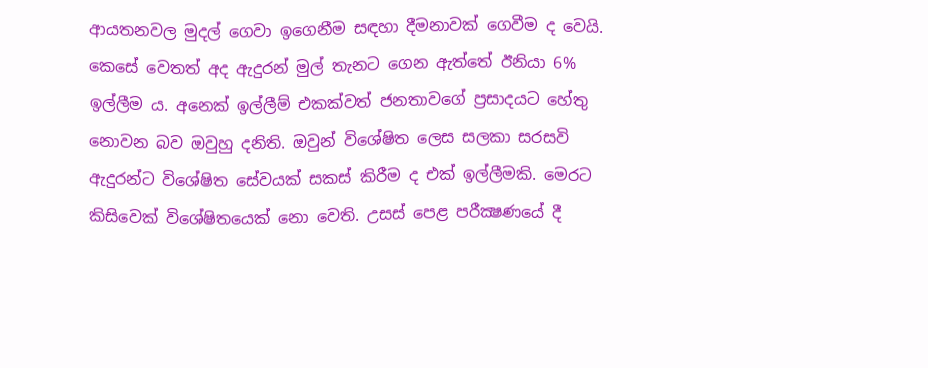ආයතනවල මුදල් ගෙවා ඉගෙනීම සඳහා දීමනාවක් ගෙවීම ද වෙයි. කෙසේ වෙතත් අද ඇදුරන් මුල් තැනට ගෙන ඇත්තේ ඊනියා 6% ඉල්ලීම ය. අනෙක් ඉල්ලීම් එකක්වත් ජනතාවගේ ප්‍රසාදයට හේතු නොවන බව ඔවුහු දනිති. ඔවුන් විශේෂිත ලෙස සලකා සරසවි ඇදුරන්ට විශේෂිත සේවයක් සකස් කිරීම ද එක් ඉල්ලීමකි. මෙරට කිසිවෙක් විශේෂිතයෙක් නො වෙති. උසස් පෙළ පරීක්‍ෂණයේ දී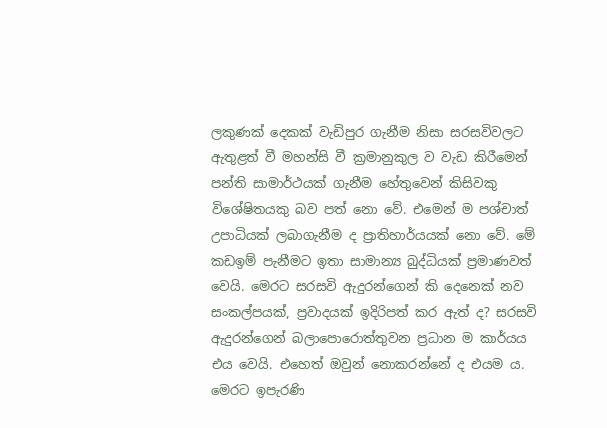ලකුණක් දෙකක් වැඩිපුර ගැනීම නිසා සරසවිවලට ඇතුළත් වී මහන්සි වී ක්‍රමානුකුල ව වැඩ කිරීමෙන් පන්ති සාමාර්ථයක් ගැනීම හේතුවෙන් කිසිවකු විශේෂිතයකු බව පත් නො වේ. එමෙන් ම පශ්චාත් උපාධියක් ලබාගැනීම ද ප්‍රාතිහාර්යයක් නො වේ. මේ කඩඉම් පැනීමට ඉතා සාමාන්‍ය බුද්ධියක් ප්‍රමාණවත් වෙයි. මෙරට සරසවි ඇදුරන්ගෙන් කි දෙනෙක් නව සංකල්පයක්, ප්‍රවාදයක් ඉදිරිපත් කර ඇත් ද? සරසවි ඇදුරන්ගෙන් බලාපොරොත්තුවන ප්‍රධාන ම කාර්යය එය වෙයි. එහෙත් ඔවුන් නොකරන්නේ ද එයම ය. මෙරට ඉපැරණි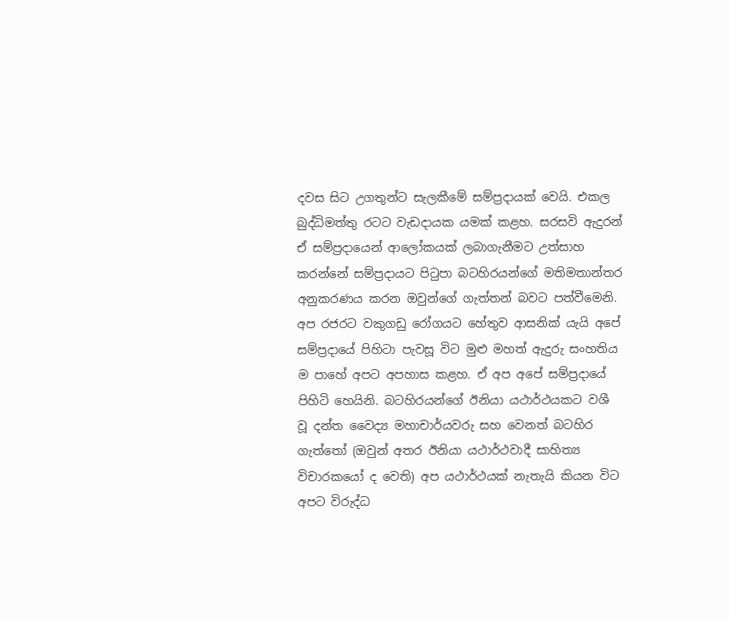දවස සිට උගතුන්ට සැලකීමේ සම්ප්‍රදායක් වෙයි. එකල බුද්ධිමත්තු රටට වැඩදායක යමක් කළහ. සරසවි ඇදුරන් ඒ සම්ප්‍රදායෙන් ආලෝකයක් ලබාගැනීමට උත්සාහ කරන්නේ සම්ප්‍රදායට පිටුපා බටහිරයන්ගේ මතිමතාන්තර අනුකරණය කරන ඔවුන්ගේ ගැත්තන් බවට පත්වීමෙනි. අප රජරට වකුගඩු රෝගයට හේතුව ආසනික් යැයි අපේ සම්ප්‍රදායේ පිහිටා පැවසූ විට මුළු මහත් ඇදුරු සංහතිය ම පාහේ අපට අපහාස කළහ. ඒ අප අපේ සම්ප්‍රදායේ පිහිටි හෙයිනි. බටහිරයන්ගේ ඊනියා යථාර්ථයකට වශී වූ දන්ත වෛද්‍ය මහාචාර්යවරු සහ වෙනත් බටහිර ගැත්තෝ (ඔවුන් අතර ඊනියා යථාර්ථවාදී සාහිත්‍ය විචාරකයෝ ද වෙති) අප යථාර්ථයක් නැතැයි කියන විට අපට විරුද්ධ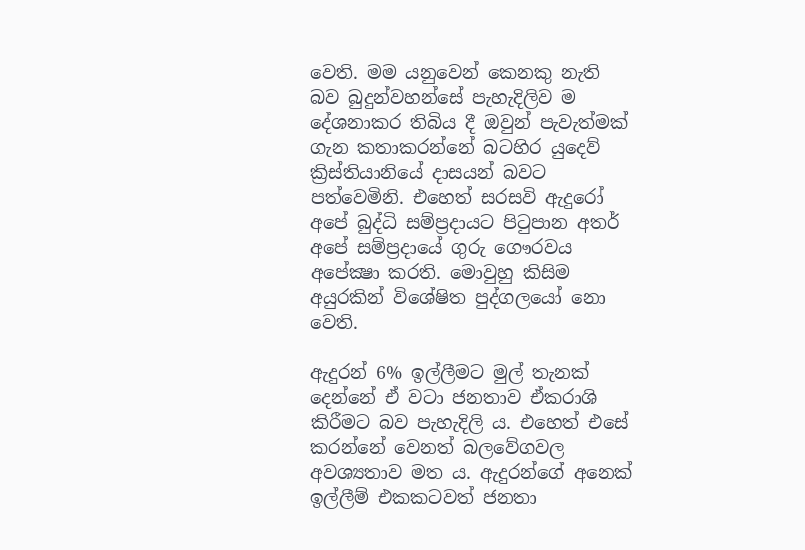වෙති. මම යනුවෙන් කෙනකු නැති බව බුදුන්වහන්සේ පැහැදිලිව ම දේශනාකර තිබිය දී ඔවුන් පැවැත්මක් ගැන කතාකරන්නේ බටහිර යුදෙව් ක්‍රිස්තියානියේ දාසයන් බවට පත්වෙමිනි. එහෙත් සරසවි ඇදුරෝ අපේ බුද්ධි සම්ප්‍රදායට පිටුපාන අතර් අපේ සම්ප්‍රදායේ ගුරු ගෞරවය අපේක්‍ෂා කරති. මොවුහු කිසිම අයුරකින් විශේෂිත පුද්ගලයෝ නො වෙති.

ඇදුරන් 6% ඉල්ලීමට මුල් තැනක් දෙන්නේ ඒ වටා ජනතාව ඒකරාශි කිරීමට බව පැහැදිලි ය. එහෙත් එසේ කරන්නේ වෙනත් බලවේගවල අවශ්‍යතාව මත ය. ඇදුරන්ගේ අනෙක් ඉල්ලීම් එකකටවත් ජනතා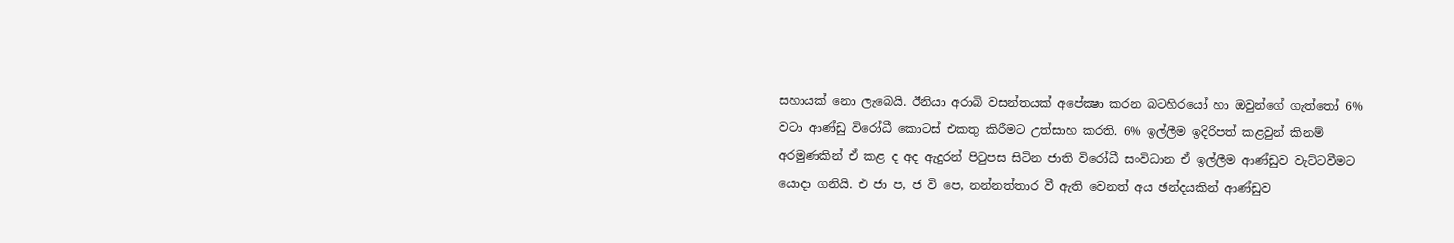සහායක් නො ලැබෙයි. ඊනියා අරාබි වසන්තයක් අපේක්‍ෂා කරන බටහිරයෝ හා ඔවුන්ගේ ගැත්තෝ 6% වටා ආණ්ඩු විරෝධී කොටස් එකතු කිරීමට උත්සාහ කරති. 6% ඉල්ලීම ඉදිරිපත් කළවුන් කිනම් අරමුණකින් ඒ කළ ද අද ඇදුරන් පිටුපස සිටින ජාති විරෝධී සංවිධාන ඒ ඉල්ලීම ආණ්ඩුව වැට්ටවීමට යොදා ගනියි. එ ජා ප, ජ වි පෙ, නන්නත්තාර වී ඇති වෙනත් අය ඡන්දයකින් ආණ්ඩුව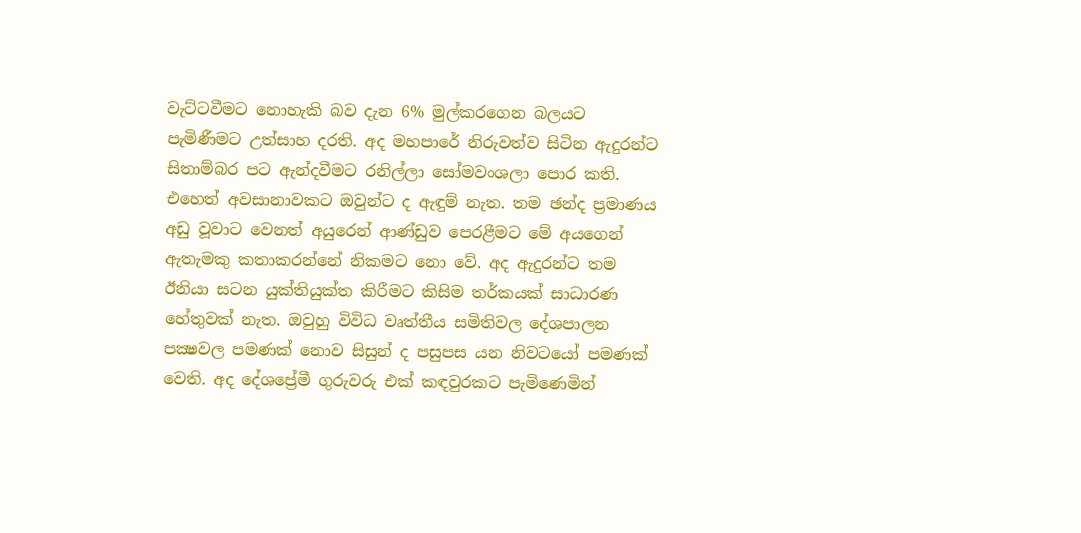වැට්ටවීමට නොහැකි බව දැන 6% මුල්කරගෙන බලයට පැමිණීමට උත්සාහ දරති. අද මහපාරේ නිරුවත්ව සිටින ඇදුරන්ට සිතාම්බර පට ඇන්දවීමට රනිල්ලා සෝමවංශලා පොර කති. එහෙත් අවසානාවකට ඔවුන්ට ද ඇඳුම් නැත. තම ඡන්ද ප්‍රමාණය අඩු වූවාට වෙනත් අයුරෙන් ආණ්ඩුව පෙරළීමට මේ අයගෙන් ඇතැමකු කතාකරන්නේ නිකමට නො වේ. අද ඇදුරන්ට තම ඊනියා සටන යුක්තියුක්ත කිරීමට කිසිම තර්කයක් සාධාරණ හේතුවක් නැත. ඔවුහු විවිධ වෘත්තීය සමිතිවල දේශපාලන පක්‍ෂවල පමණක් නොව සිසුන් ද පසුපස යන නිවටයෝ පමණක් වෙති. අද දේශප්‍රේමී ගුරුවරු එක් කඳවුරකට පැමිණෙමින්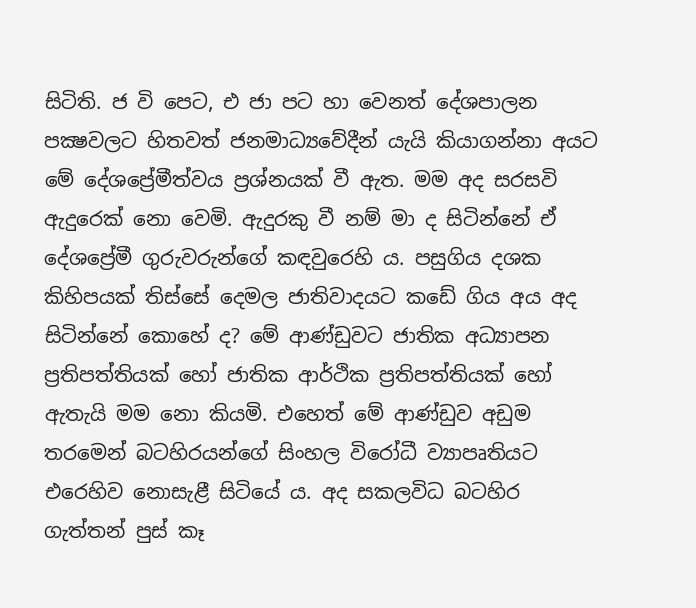සිටිති. ජ වි පෙට, එ ජා පට හා වෙනත් දේශපාලන පක්‍ෂවලට හිතවත් ජනමාධ්‍යවේදීන් යැයි කියාගන්නා අයට මේ දේශප්‍රේමීත්වය ප්‍රශ්නයක් වී ඇත. මම අද සරසවි ඇදුරෙක් නො වෙමි. ඇදුරකු වී නම් මා ද සිටින්නේ ඒ දේශප්‍රේමී ගුරුවරුන්ගේ කඳවුරෙහි ය. පසුගිය දශක කිහිපයක් තිස්සේ දෙමල ජාතිවාදයට කඩේ ගිය අය අද සිටින්නේ කොහේ ද? මේ ආණ්ඩුවට ජාතික අධ්‍යාපන ප්‍රතිපත්තියක් හෝ ජාතික ආර්ථික ප්‍රතිපත්තියක් හෝ ඇතැයි මම නො කියමි. එහෙත් මේ ආණ්ඩුව අඩුම තරමෙන් බටහිරයන්ගේ සිංහල විරෝධී ව්‍යාපෘතියට එරෙහිව නොසැළී සිටියේ ය. අද සකලවිධ බටහිර ගැත්තන් පුස් කෑ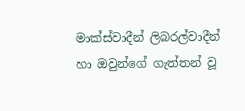මාක්ස්වාදීන් ලිබරල්වාදීන් හා ඔවුන්ගේ ගැත්තන් වූ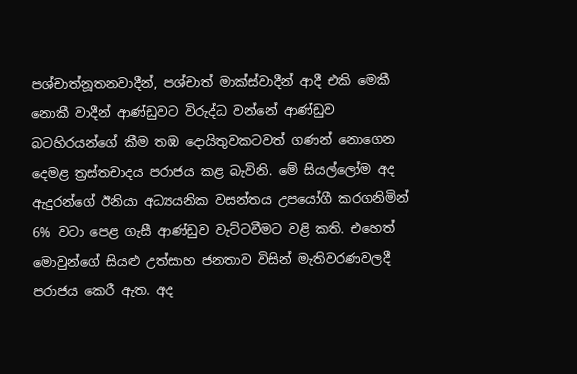පශ්චාත්නූතනවාදීන්, පශ්චාත් මාක්ස්වාදීන් ආදී එකි මෙකී නොකී වාදීන් ආණ්ඩුවට විරුද්ධ වන්නේ ආණ්ඩුව බටහිරයන්ගේ කීම තඹ දොයිතුවකටවත් ගණන් නොගෙන දෙමළ ත්‍රස්තචාදය පරාජය කළ බැවිනි. මේ සියල්ලෝම අද ඇදුරන්ගේ ඊනියා අධ්‍යයනික වසන්තය උපයෝගී කරගනිමින් 6% වටා පෙළ ගැසී ආණ්ඩුව වැට්ටවීමට වළි කති. එහෙත් මොවුන්ගේ සියළු උත්සාහ ජනතාව විසින් මැතිවරණවලදී පරාජය කෙරී ඇත. අද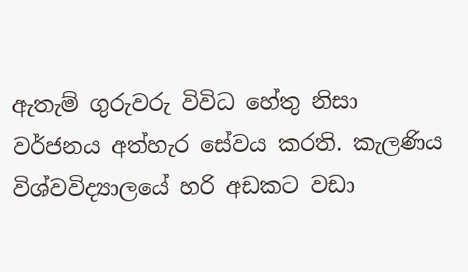ඇතැම් ගුරුවරු විවිධ හේතු නිසා වර්ජනය අත්හැර සේවය කරති. කැලණිය විශ්වවිද්‍යාලයේ හරි අඩකට වඩා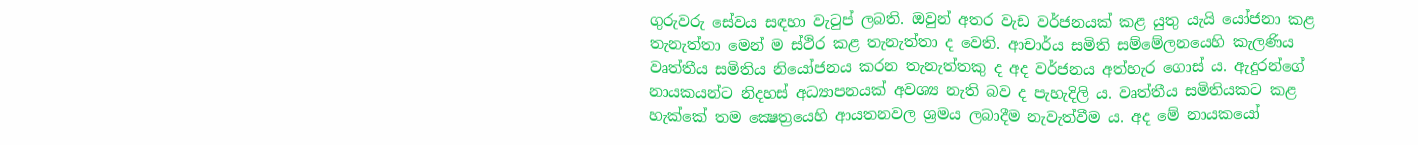ගුරුවරු සේවය සඳහා වැටුප් ලබති. ඔවුන් අතර වැඩ වර්ජනයක් කළ යුතු යැයි යෝජනා කළ තැනැත්තා මෙන් ම ස්ථිර කළ තැනැත්තා ද වෙති. ආචාර්ය සමිති සම්මේලනයෙහි කැලණිය වෘත්තීය සමිතිය නියෝජනය කරන තැනැත්තකු ද අද වර්ජනය අත්හැර ගොස් ය. ඇදුරන්ගේ නායකයන්ට නිදහස් අධ්‍යාපනයක් අවශ්‍ය නැති බව ද පැහැදිලි ය. වෘත්තීය සමිතියකට කළ හැක්කේ තම ක්‍ෂෙත්‍රයෙහි ආයතනවල ශ්‍රමය ලබාදීම නැවැත්වීම ය. අද මේ නායකයෝ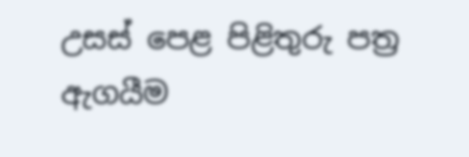උසස් පෙළ පිළිතුරු පත්‍ර ඇගයීම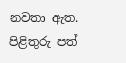නවතා ඇත. පිළිතුරු පත්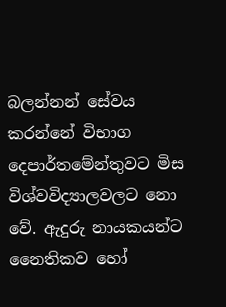බලන්නන් සේවය කරන්නේ විභාග දෙපාර්තමේන්තුවට මිස විශ්වවිද්‍යාලවලට නො වේ. ඇදුරු නායකයන්ට නෛතිකව හෝ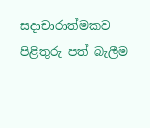සදාචාරාත්මකව පිළිතුරු පත් බැලීම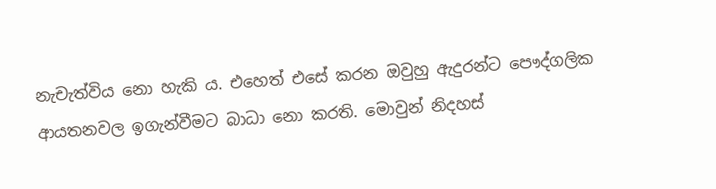නැචැත්විය නො හැකි ය. එහෙත් එසේ කරන ඔවුහු ඇදුරන්ට පෞද්ගලික ආයතනවල ඉගැන්වීමට බාධා නො කරති. මොවුන් නිදහස්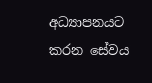අධ්‍යාපනයට කරන සේවය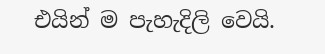එයින් ම පැහැදිලි වෙයි.